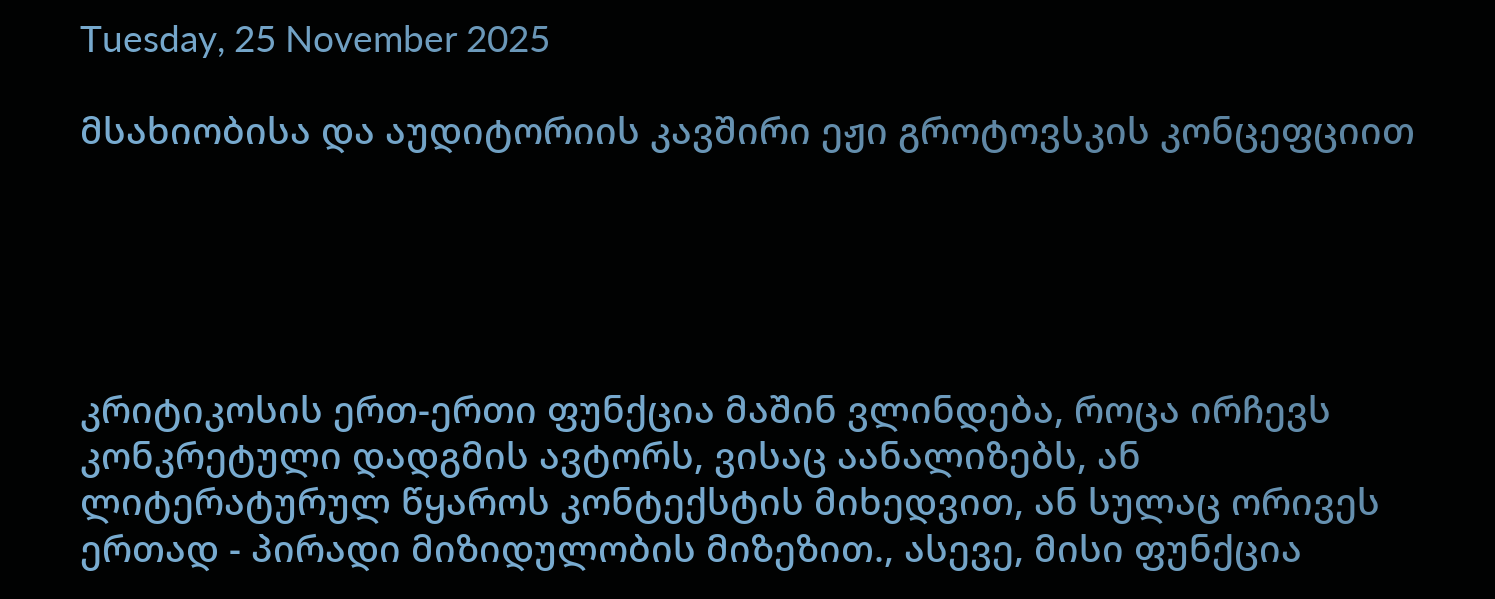Tuesday, 25 November 2025

მსახიობისა და აუდიტორიის კავშირი ეჟი გროტოვსკის კონცეფციით





კრიტიკოსის ერთ-ერთი ფუნქცია მაშინ ვლინდება, როცა ირჩევს კონკრეტული დადგმის ავტორს, ვისაც აანალიზებს, ან ლიტერატურულ წყაროს კონტექსტის მიხედვით, ან სულაც ორივეს ერთად - პირადი მიზიდულობის მიზეზით., ასევე, მისი ფუნქცია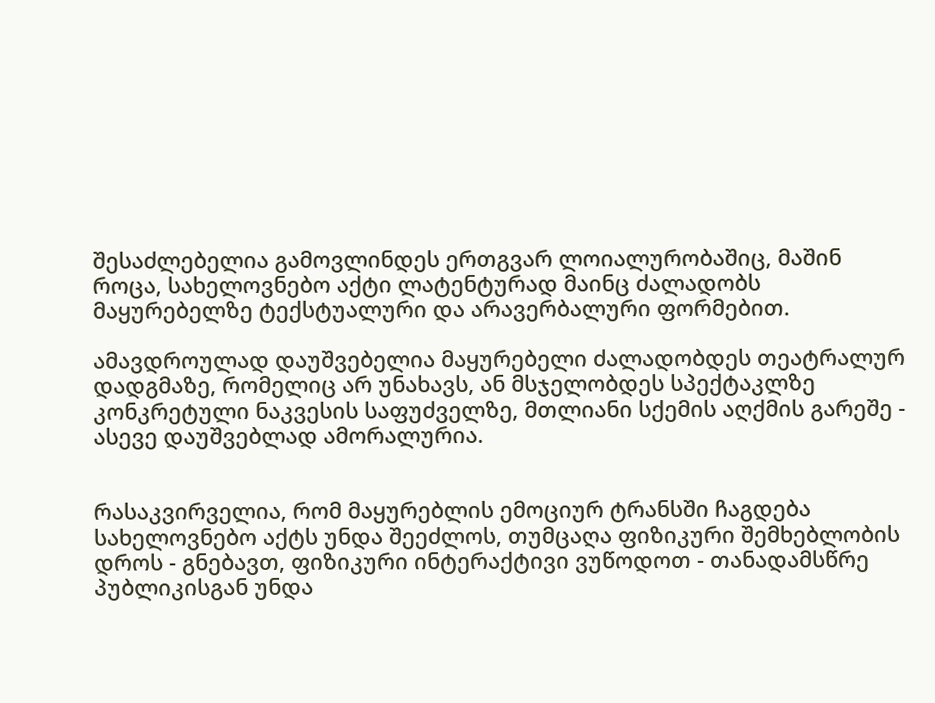შესაძლებელია გამოვლინდეს ერთგვარ ლოიალურობაშიც, მაშინ როცა, სახელოვნებო აქტი ლატენტურად მაინც ძალადობს მაყურებელზე ტექსტუალური და არავერბალური ფორმებით.

ამავდროულად დაუშვებელია მაყურებელი ძალადობდეს თეატრალურ დადგმაზე, რომელიც არ უნახავს, ან მსჯელობდეს სპექტაკლზე კონკრეტული ნაკვესის საფუძველზე, მთლიანი სქემის აღქმის გარეშე - ასევე დაუშვებლად ამორალურია.


რასაკვირველია, რომ მაყურებლის ემოციურ ტრანსში ჩაგდება სახელოვნებო აქტს უნდა შეეძლოს, თუმცაღა ფიზიკური შემხებლობის დროს - გნებავთ, ფიზიკური ინტერაქტივი ვუწოდოთ - თანადამსწრე პუბლიკისგან უნდა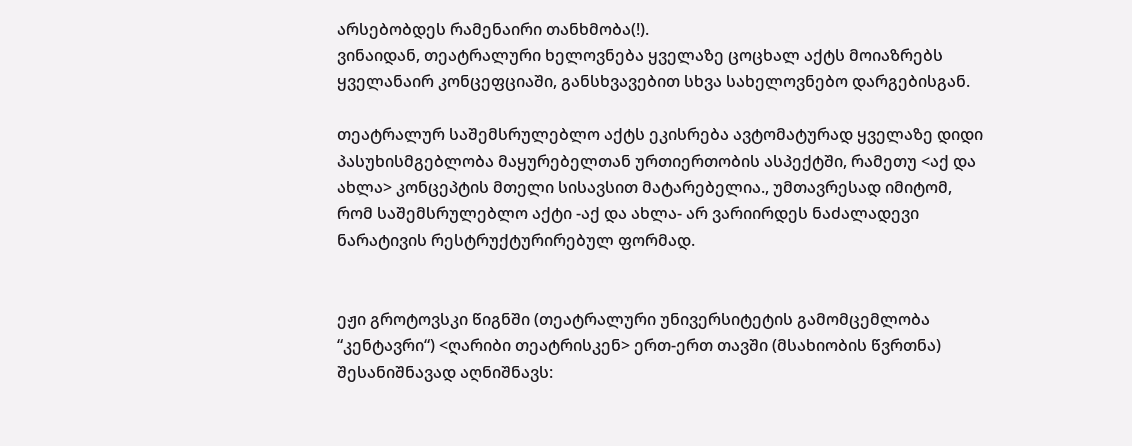არსებობდეს რამენაირი თანხმობა(!).
ვინაიდან, თეატრალური ხელოვნება ყველაზე ცოცხალ აქტს მოიაზრებს ყველანაირ კონცეფციაში, განსხვავებით სხვა სახელოვნებო დარგებისგან.

თეატრალურ საშემსრულებლო აქტს ეკისრება ავტომატურად ყველაზე დიდი პასუხისმგებლობა მაყურებელთან ურთიერთობის ასპექტში, რამეთუ <აქ და ახლა> კონცეპტის მთელი სისავსით მატარებელია., უმთავრესად იმიტომ, რომ საშემსრულებლო აქტი -აქ და ახლა- არ ვარიირდეს ნაძალადევი ნარატივის რესტრუქტურირებულ ფორმად.


ეჟი გროტოვსკი წიგნში (თეატრალური უნივერსიტეტის გამომცემლობა “კენტავრი“) <ღარიბი თეატრისკენ> ერთ-ერთ თავში (მსახიობის წვრთნა) შესანიშნავად აღნიშნავს: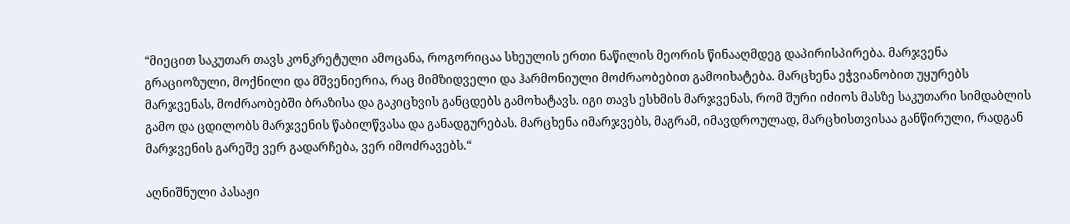“მიეცით საკუთარ თავს კონკრეტული ამოცანა, როგორიცაა სხეულის ერთი ნაწილის მეორის წინააღმდეგ დაპირისპირება. მარჯვენა გრაციოზული, მოქნილი და მშვენიერია, რაც მიმზიდველი და ჰარმონიული მოძრაობებით გამოიხატება. მარცხენა ეჭვიანობით უყურებს მარჯვენას, მოძრაობებში ბრაზისა და გაკიცხვის განცდებს გამოხატავს. იგი თავს ესხმის მარჯვენას, რომ შური იძიოს მასზე საკუთარი სიმდაბლის გამო და ცდილობს მარჯვენის წაბილწვასა და განადგურებას. მარცხენა იმარჯვებს, მაგრამ, იმავდროულად, მარცხისთვისაა განწირული, რადგან მარჯვენის გარეშე ვერ გადარჩება, ვერ იმოძრავებს.“

აღნიშნული პასაჟი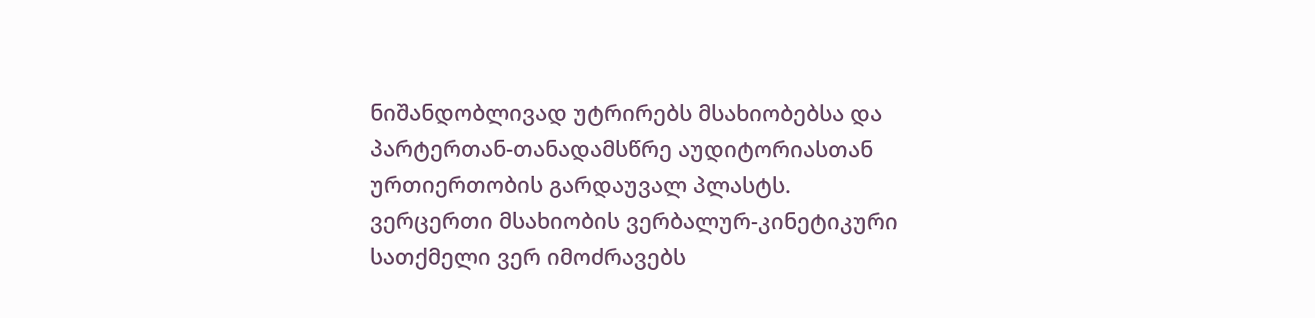ნიშანდობლივად უტრირებს მსახიობებსა და პარტერთან-თანადამსწრე აუდიტორიასთან ურთიერთობის გარდაუვალ პლასტს.
ვერცერთი მსახიობის ვერბალურ-კინეტიკური სათქმელი ვერ იმოძრავებს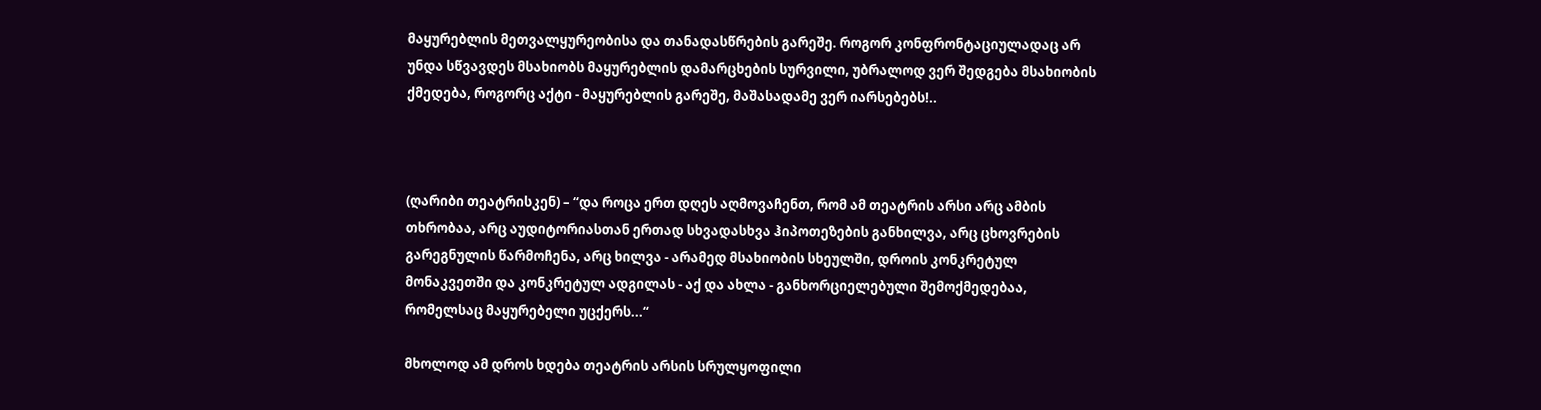მაყურებლის მეთვალყურეობისა და თანადასწრების გარეშე. როგორ კონფრონტაციულადაც არ უნდა სწვავდეს მსახიობს მაყურებლის დამარცხების სურვილი, უბრალოდ ვერ შედგება მსახიობის ქმედება, როგორც აქტი - მაყურებლის გარეშე, მაშასადამე ვერ იარსებებს!..



(ღარიბი თეატრისკენ) – “და როცა ერთ დღეს აღმოვაჩენთ, რომ ამ თეატრის არსი არც ამბის თხრობაა, არც აუდიტორიასთან ერთად სხვადასხვა ჰიპოთეზების განხილვა, არც ცხოვრების გარეგნულის წარმოჩენა, არც ხილვა - არამედ მსახიობის სხეულში, დროის კონკრეტულ მონაკვეთში და კონკრეტულ ადგილას - აქ და ახლა - განხორციელებული შემოქმედებაა, რომელსაც მაყურებელი უცქერს...“

მხოლოდ ამ დროს ხდება თეატრის არსის სრულყოფილი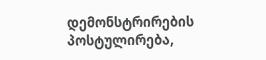დემონსტრირების პოსტულირება,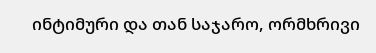ინტიმური და თან საჯარო, ორმხრივი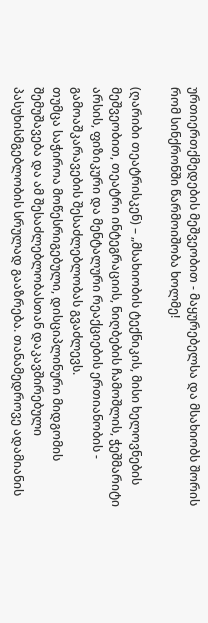ურთიერთქმედების მეშვეობით - მაყურებელსა და მსახიობს შორის რომ სინქრონში წარმოიშობა ხოლმე!

(ღარიბი თეატრისკენ) – „მსახიობის ტექნიკის, მისი ხელოვნების მეშვეობით, თეატრი ინტეგრაციის, ნიღბების ჩამოშლის, ჭეშმარიტი არსის, ფიზიკური და მენტალური რეაქციების ერთიანობის - გამოაშკარავების შესაძლებლობას გვაძლევს.
თუმცა საჭიროა მოწესრიგებული, დისციპლინური მიდგომის შემუშავება და ამ შესაძლებლობასთან დაკავშირებული პასუხისმგებლობის სრულად გააზრება. თანამედროვე ადამიანის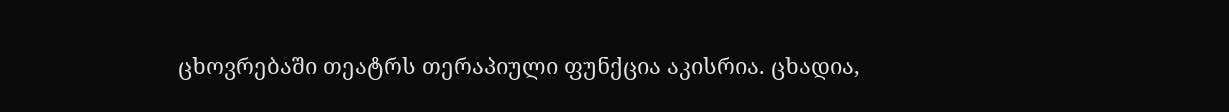ცხოვრებაში თეატრს თერაპიული ფუნქცია აკისრია. ცხადია,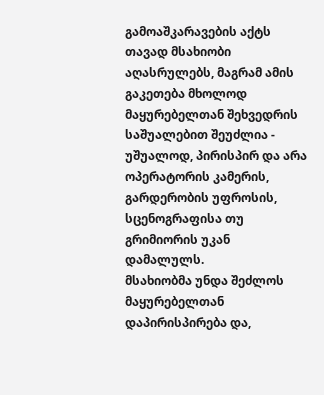გამოაშკარავების აქტს თავად მსახიობი აღასრულებს, მაგრამ ამის გაკეთება მხოლოდ მაყურებელთან შეხვედრის საშუალებით შეუძლია - უშუალოდ, პირისპირ და არა ოპერატორის კამერის, გარდერობის უფროსის, სცენოგრაფისა თუ გრიმიორის უკან დამალულს.
მსახიობმა უნდა შეძლოს მაყურებელთან დაპირისპირება და,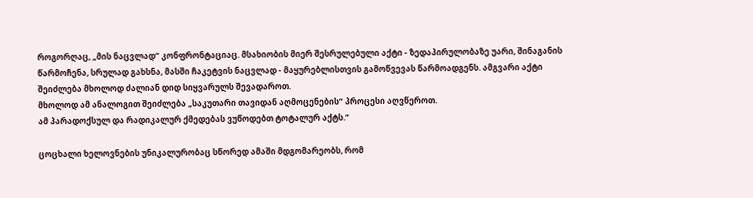როგორღაც, „მის ნაცვლად“ კონფრონტაციაც. მსახიობის მიერ შესრულებული აქტი - ზედაპირულობაზე უარი, შინაგანის წარმოჩენა, სრულად გახსნა, მასში ჩაკეტვის ნაცვლად - მაყურებლისთვის გამოწვევას წარმოადგენს. ამგვარი აქტი შეიძლება მხოლოდ ძალიან დიდ სიყვარულს შევადაროთ.
მხოლოდ ამ ანალოგით შეიძლება „საკუთარი თავიდან აღმოცენების“ პროცესი აღვწეროთ.
ამ პარადოქსულ და რადიკალურ ქმედებას ვუწოდებთ ტოტალურ აქტს.“

ცოცხალი ხელოვნების უნიკალურობაც სწორედ ამაში მდგომარეობს, რომ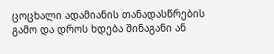ცოცხალი ადამიანის თანადასწრების გამო და დროს ხდება შინაგანი ან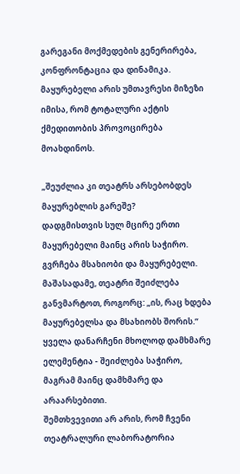გარეგანი მოქმედების გენერირება, კონფრონტაცია და დინამიკა. მაყურებელი არის უმთავრესი მიზეზი იმისა, რომ ტოტალური აქტის ქმედითობის პროვოცირება მოახდინოს.

„შეუძლია კი თეატრს არსებობდეს მაყურებლის გარეშე?
დადგმისთვის სულ მცირე ერთი მაყურებელი მაინც არის საჭირო. გვრჩება მსახიობი და მაყურებელი. მაშასადამე, თეატრი შეიძლება განვმარტოთ, როგორც: „ის, რაც ხდება მაყურებელსა და მსახიობს შორის.“ ყველა დანარჩენი მხოლოდ დამხმარე ელემენტია - შეიძლება საჭირო, მაგრამ მაინც დამხმარე და არაარსებითი.
შემთხვევითი არ არის, რომ ჩვენი თეატრალური ლაბორატორია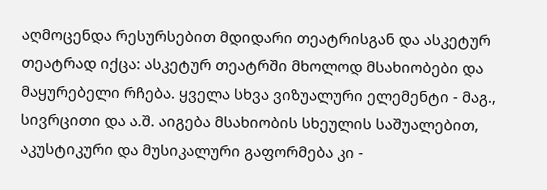აღმოცენდა რესურსებით მდიდარი თეატრისგან და ასკეტურ თეატრად იქცა: ასკეტურ თეატრში მხოლოდ მსახიობები და მაყურებელი რჩება. ყველა სხვა ვიზუალური ელემენტი - მაგ., სივრცითი და ა.შ. აიგება მსახიობის სხეულის საშუალებით, აკუსტიკური და მუსიკალური გაფორმება კი -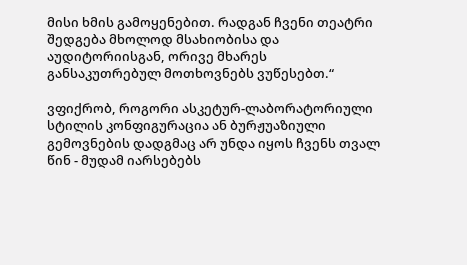მისი ხმის გამოყენებით. რადგან ჩვენი თეატრი შედგება მხოლოდ მსახიობისა და აუდიტორიისგან, ორივე მხარეს განსაკუთრებულ მოთხოვნებს ვუწესებთ.“

ვფიქრობ, როგორი ასკეტურ-ლაბორატორიული სტილის კონფიგურაცია ან ბურჟუაზიული გემოვნების დადგმაც არ უნდა იყოს ჩვენს თვალ წინ - მუდამ იარსებებს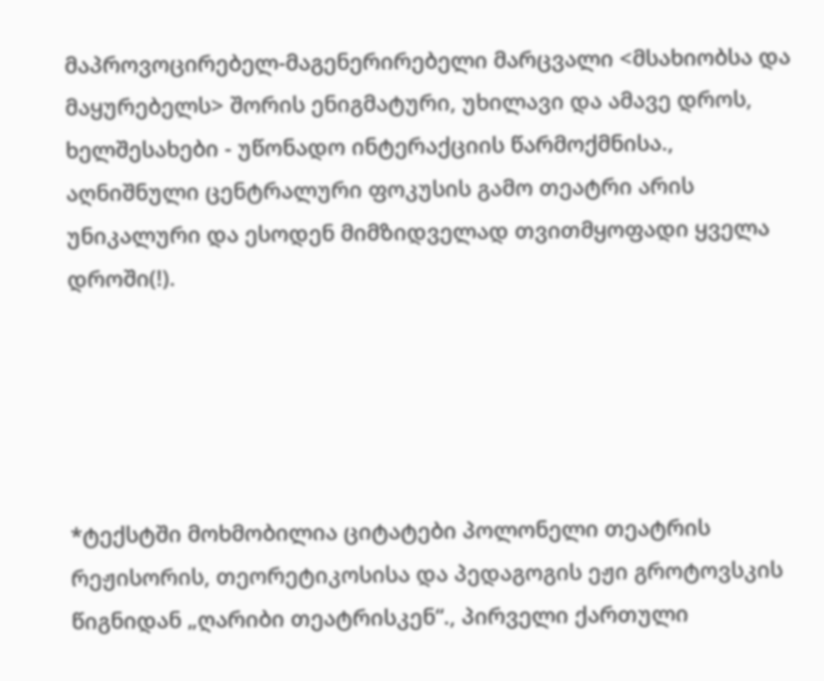მაპროვოცირებელ-მაგენერირებელი მარცვალი <მსახიობსა და მაყურებელს> შორის ენიგმატური, უხილავი და ამავე დროს, ხელშესახები - უწონადო ინტერაქციის წარმოქმნისა.,
აღნიშნული ცენტრალური ფოკუსის გამო თეატრი არის უნიკალური და ესოდენ მიმზიდველად თვითმყოფადი ყველა დროში(!).





*ტექსტში მოხმობილია ციტატები პოლონელი თეატრის რეჟისორის, თეორეტიკოსისა და პედაგოგის ეჟი გროტოვსკის წიგნიდან „ღარიბი თეატრისკენ“., პირველი ქართული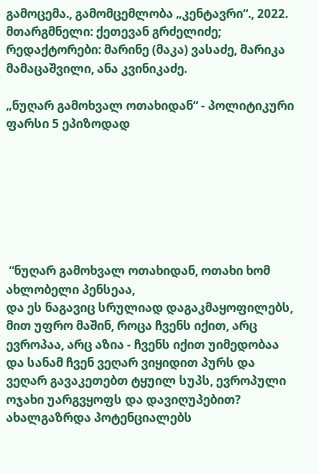გამოცემა., გამომცემლობა „კენტავრი“., 2022. მთარგმნელი: ქეთევან გრძელიძე; რედაქტორები: მარინე (მაკა) ვასაძე, მარიკა მამაცაშვილი, ანა კვინიკაძე.

„ნუღარ გამოხვალ ოთახიდან“ - პოლიტიკური ფარსი 5 ეპიზოდად







 “ნუღარ გამოხვალ ოთახიდან, ოთახი ხომ ახლობელი პენსეაა,
და ეს ნაგავიც სრულიად დაგაკმაყოფილებს, მით უფრო მაშინ, როცა ჩვენს იქით, არც ევროპაა, არც აზია - ჩვენს იქით უიმედობაა და სანამ ჩვენ ვეღარ ვიყიდით პურს და ვეღარ გავაკეთებთ ტყუილ სუპს, ევროპული ოჯახი უარგვყოფს და დავიღუპებით? ახალგაზრდა პოტენციალებს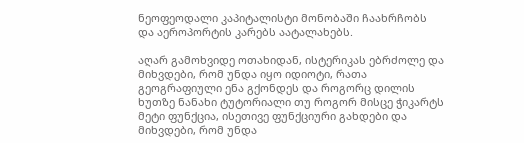ნეოფეოდალი კაპიტალისტი მონობაში ჩაახრჩობს და აეროპორტის კარებს აატალახებს.

აღარ გამოხვიდე ოთახიდან, ისტერიკას ებრძოლე და მიხვდები, რომ უნდა იყო იდიოტი, რათა გეოგრაფიული ენა გქონდეს და როგორც დილის ხუთზე ნანახი ტუტორიალი თუ როგორ მისცე ჭიკარტს მეტი ფუნქცია, ისეთივე ფუნქციური გახდები და მიხვდები, რომ უნდა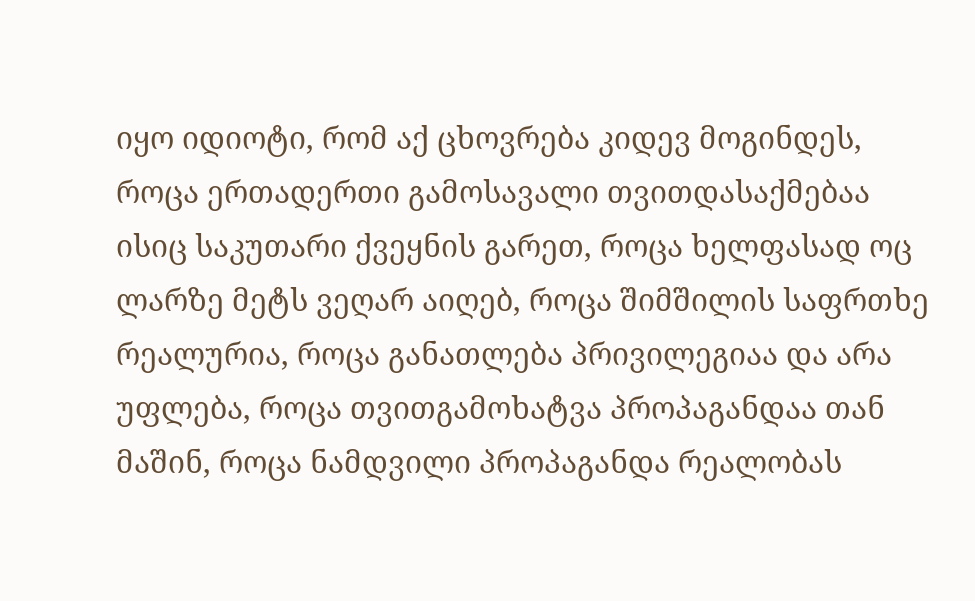იყო იდიოტი, რომ აქ ცხოვრება კიდევ მოგინდეს, როცა ერთადერთი გამოსავალი თვითდასაქმებაა ისიც საკუთარი ქვეყნის გარეთ, როცა ხელფასად ოც ლარზე მეტს ვეღარ აიღებ, როცა შიმშილის საფრთხე რეალურია, როცა განათლება პრივილეგიაა და არა უფლება, როცა თვითგამოხატვა პროპაგანდაა თან მაშინ, როცა ნამდვილი პროპაგანდა რეალობას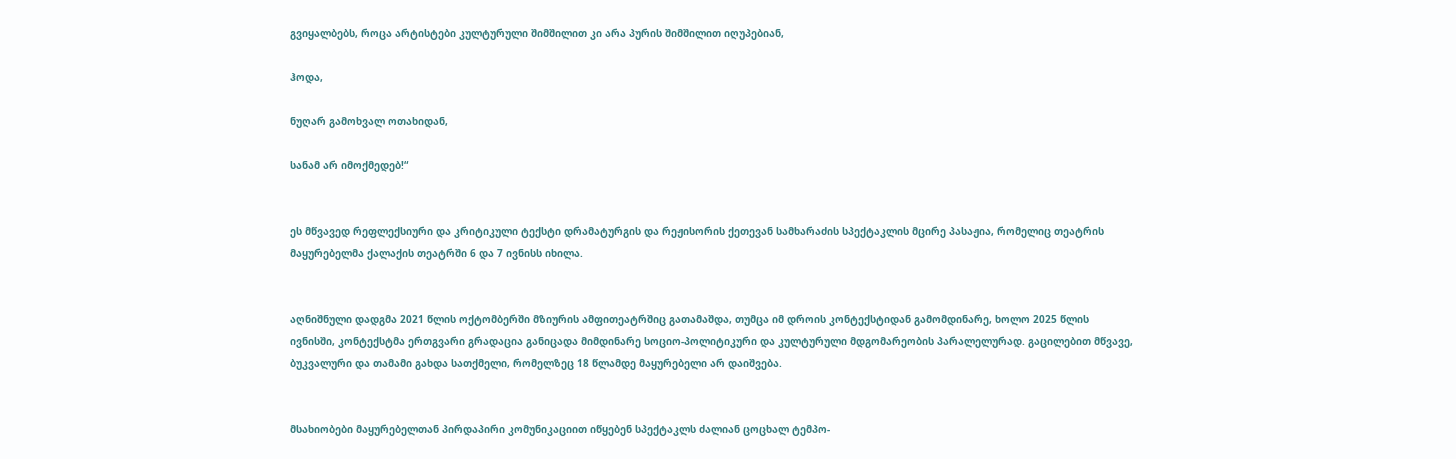გვიყალბებს, როცა არტისტები კულტურული შიმშილით კი არა პურის შიმშილით იღუპებიან,

ჰოდა,

ნუღარ გამოხვალ ოთახიდან,

სანამ არ იმოქმედებ!“


ეს მწვავედ რეფლექსიური და კრიტიკული ტექსტი დრამატურგის და რეჟისორის ქეთევან სამხარაძის სპექტაკლის მცირე პასაჟია, რომელიც თეატრის მაყურებელმა ქალაქის თეატრში 6 და 7 ივნისს იხილა.


აღნიშნული დადგმა 2021 წლის ოქტომბერში მზიურის ამფითეატრშიც გათამაშდა, თუმცა იმ დროის კონტექსტიდან გამომდინარე, ხოლო 2025 წლის ივნისში, კონტექსტმა ერთგვარი გრადაცია განიცადა მიმდინარე სოციო-პოლიტიკური და კულტურული მდგომარეობის პარალელურად. გაცილებით მწვავე, ბუკვალური და თამამი გახდა სათქმელი, რომელზეც 18 წლამდე მაყურებელი არ დაიშვება.


მსახიობები მაყურებელთან პირდაპირი კომუნიკაციით იწყებენ სპექტაკლს ძალიან ცოცხალ ტემპო-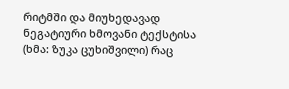რიტმში და მიუხედავად ნეგატიური ხმოვანი ტექსტისა (ხმა: ზუკა ცუხიშვილი) რაც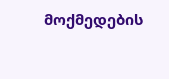მოქმედების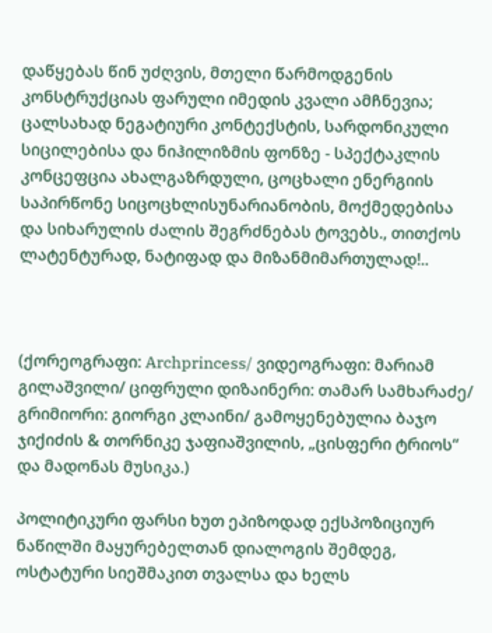დაწყებას წინ უძღვის, მთელი წარმოდგენის კონსტრუქციას ფარული იმედის კვალი ამჩნევია; ცალსახად ნეგატიური კონტექსტის, სარდონიკული სიცილებისა და ნიჰილიზმის ფონზე - სპექტაკლის კონცეფცია ახალგაზრდული, ცოცხალი ენერგიის საპირწონე სიცოცხლისუნარიანობის, მოქმედებისა და სიხარულის ძალის შეგრძნებას ტოვებს., თითქოს ლატენტურად, ნატიფად და მიზანმიმართულად!..



(ქორეოგრაფი: Archprincess/ ვიდეოგრაფი: მარიამ გილაშვილი/ ციფრული დიზაინერი: თამარ სამხარაძე/ გრიმიორი: გიორგი კლაინი/ გამოყენებულია ბაჯო ჯიქიძის & თორნიკე ჯაფიაშვილის, „ცისფერი ტრიოს“ და მადონას მუსიკა.)

პოლიტიკური ფარსი ხუთ ეპიზოდად ექსპოზიციურ ნაწილში მაყურებელთან დიალოგის შემდეგ, ოსტატური სიეშმაკით თვალსა და ხელს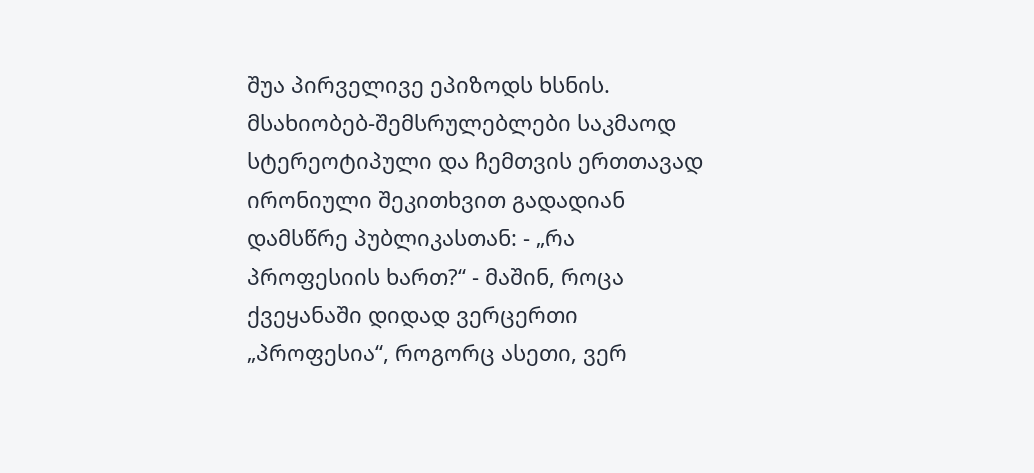შუა პირველივე ეპიზოდს ხსნის. მსახიობებ-შემსრულებლები საკმაოდ სტერეოტიპული და ჩემთვის ერთთავად ირონიული შეკითხვით გადადიან დამსწრე პუბლიკასთან: - „რა პროფესიის ხართ?“ - მაშინ, როცა ქვეყანაში დიდად ვერცერთი „პროფესია“, როგორც ასეთი, ვერ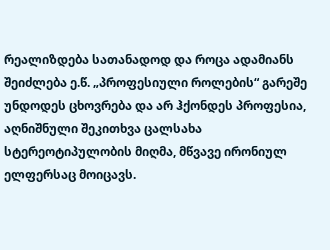რეალიზდება სათანადოდ და როცა ადამიანს შეიძლება ე.წ. „პროფესიული როლების“ გარეშე უნდოდეს ცხოვრება და არ ჰქონდეს პროფესია, აღნიშნული შეკითხვა ცალსახა სტერეოტიპულობის მიღმა, მწვავე ირონიულ ელფერსაც მოიცავს.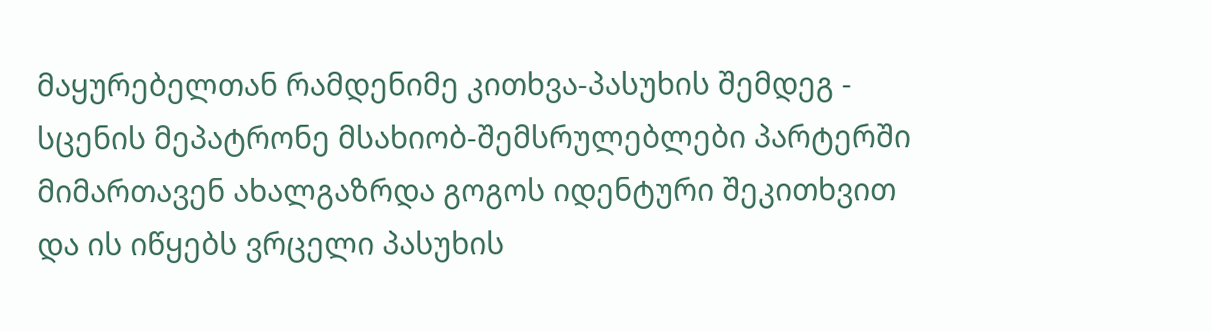მაყურებელთან რამდენიმე კითხვა-პასუხის შემდეგ - სცენის მეპატრონე მსახიობ-შემსრულებლები პარტერში მიმართავენ ახალგაზრდა გოგოს იდენტური შეკითხვით და ის იწყებს ვრცელი პასუხის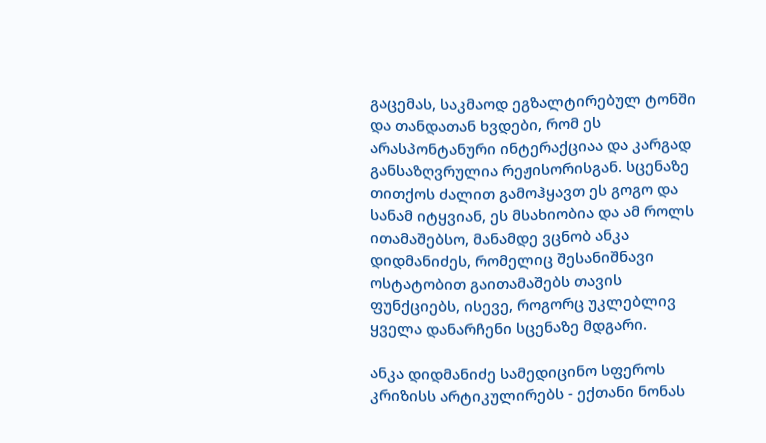გაცემას, საკმაოდ ეგზალტირებულ ტონში და თანდათან ხვდები, რომ ეს არასპონტანური ინტერაქციაა და კარგად განსაზღვრულია რეჟისორისგან. სცენაზე თითქოს ძალით გამოჰყავთ ეს გოგო და სანამ იტყვიან, ეს მსახიობია და ამ როლს ითამაშებსო, მანამდე ვცნობ ანკა დიდმანიძეს, რომელიც შესანიშნავი ოსტატობით გაითამაშებს თავის ფუნქციებს, ისევე, როგორც უკლებლივ ყველა დანარჩენი სცენაზე მდგარი.

ანკა დიდმანიძე სამედიცინო სფეროს კრიზისს არტიკულირებს - ექთანი ნონას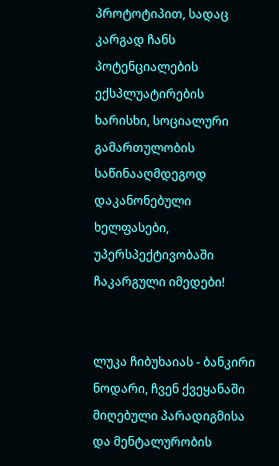პროტოტიპით, სადაც კარგად ჩანს პოტენციალების ექსპლუატირების ხარისხი, სოციალური გამართულობის საწინააღმდეგოდ დაკანონებული ხელფასები, უპერსპექტივობაში ჩაკარგული იმედები!


ლუკა ჩიბუხაიას - ბანკირი ნოდარი, ჩვენ ქვეყანაში მიღებული პარადიგმისა და მენტალურობის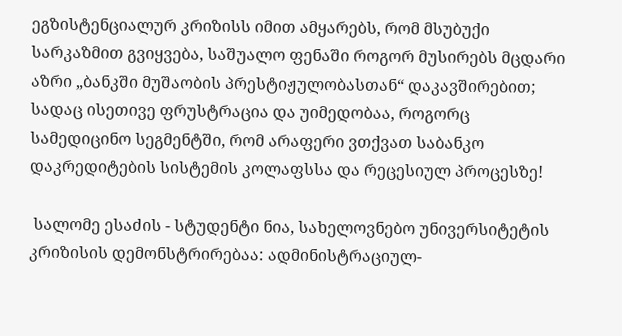ეგზისტენციალურ კრიზისს იმით ამყარებს, რომ მსუბუქი სარკაზმით გვიყვება, საშუალო ფენაში როგორ მუსირებს მცდარი აზრი „ბანკში მუშაობის პრესტიჟულობასთან“ დაკავშირებით; სადაც ისეთივე ფრუსტრაცია და უიმედობაა, როგორც სამედიცინო სეგმენტში, რომ არაფერი ვთქვათ საბანკო დაკრედიტების სისტემის კოლაფსსა და რეცესიულ პროცესზე!

 სალომე ესაძის - სტუდენტი ნია, სახელოვნებო უნივერსიტეტის კრიზისის დემონსტრირებაა: ადმინისტრაციულ-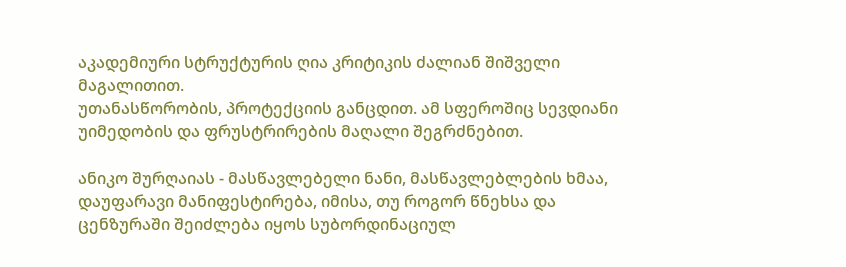აკადემიური სტრუქტურის ღია კრიტიკის ძალიან შიშველი მაგალითით.
უთანასწორობის, პროტექციის განცდით. ამ სფეროშიც სევდიანი უიმედობის და ფრუსტრირების მაღალი შეგრძნებით.

ანიკო შურღაიას - მასწავლებელი ნანი, მასწავლებლების ხმაა, დაუფარავი მანიფესტირება, იმისა, თუ როგორ წნეხსა და ცენზურაში შეიძლება იყოს სუბორდინაციულ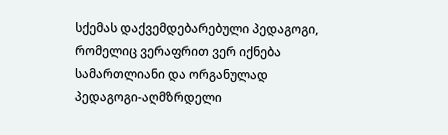სქემას დაქვემდებარებული პედაგოგი, რომელიც ვერაფრით ვერ იქნება სამართლიანი და ორგანულად პედაგოგი-აღმზრდელი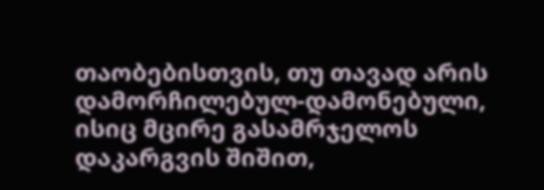თაობებისთვის, თუ თავად არის დამორჩილებულ-დამონებული, ისიც მცირე გასამრჯელოს დაკარგვის შიშით,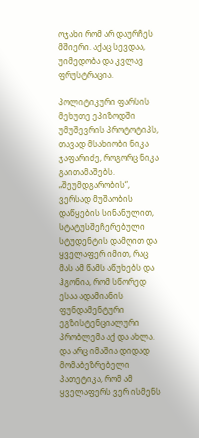ოჯახი რომ არ დაურჩეს მშიერი. აქაც სევდაა, უიმედობა და კვლავ ფრუსტრაცია.

პოლიტიკური ფარსის მეხუთე ეპიზოდში უმუშევრის პროტოტიპს, თავად მსახიობი ნიკა ჯაფარიძე, როგორც ნიკა გაითამაშებს. „შეუმდგარობის“, ვერსად მუშაობის დაწყების სინანულით, სტატუსშეჩერებული სტუდენტის დამღით და ყველაფერ იმით, რაც მას ამ წამს აწუხებს და ჰგონია, რომ სწორედ ესაა ადამიანის ფუნდამენტური ეგზისტენციალური პრობლემა აქ და ახლა. და არც იმაშია დიდად მომაბეზრებელი პათეტიკა, რომ ამ ყველაფერს ვერ ისმენს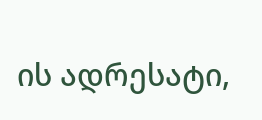ის ადრესატი,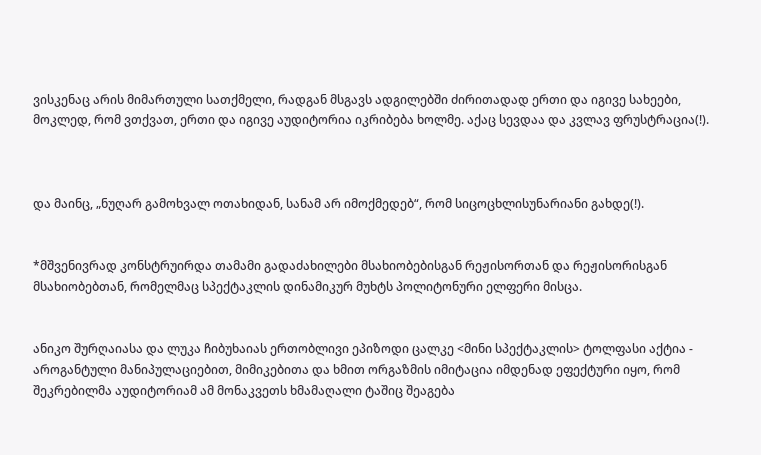ვისკენაც არის მიმართული სათქმელი, რადგან მსგავს ადგილებში ძირითადად ერთი და იგივე სახეები, მოკლედ, რომ ვთქვათ, ერთი და იგივე აუდიტორია იკრიბება ხოლმე. აქაც სევდაა და კვლავ ფრუსტრაცია(!).



და მაინც, „ნუღარ გამოხვალ ოთახიდან, სანამ არ იმოქმედებ“, რომ სიცოცხლისუნარიანი გახდე(!).


*მშვენივრად კონსტრუირდა თამამი გადაძახილები მსახიობებისგან რეჟისორთან და რეჟისორისგან მსახიობებთან, რომელმაც სპექტაკლის დინამიკურ მუხტს პოლიტონური ელფერი მისცა.


ანიკო შურღაიასა და ლუკა ჩიბუხაიას ერთობლივი ეპიზოდი ცალკე <მინი სპექტაკლის> ტოლფასი აქტია - აროგანტული მანიპულაციებით, მიმიკებითა და ხმით ორგაზმის იმიტაცია იმდენად ეფექტური იყო, რომ შეკრებილმა აუდიტორიამ ამ მონაკვეთს ხმამაღალი ტაშიც შეაგება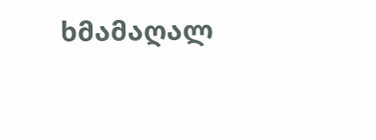ხმამაღალ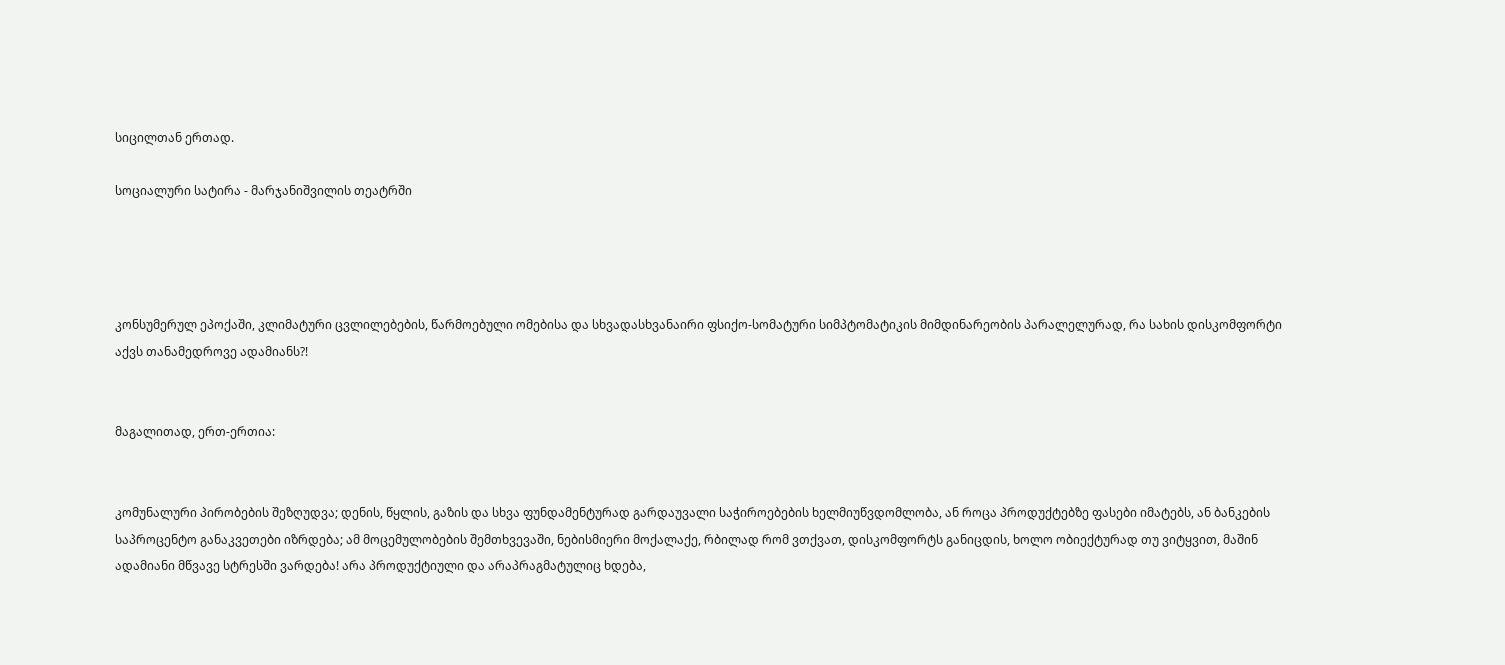სიცილთან ერთად.

სოციალური სატირა - მარჯანიშვილის თეატრში




კონსუმერულ ეპოქაში, კლიმატური ცვლილებების, წარმოებული ომებისა და სხვადასხვანაირი ფსიქო-სომატური სიმპტომატიკის მიმდინარეობის პარალელურად, რა სახის დისკომფორტი აქვს თანამედროვე ადამიანს?!


მაგალითად, ერთ-ერთია:


კომუნალური პირობების შეზღუდვა; დენის, წყლის, გაზის და სხვა ფუნდამენტურად გარდაუვალი საჭიროებების ხელმიუწვდომლობა, ან როცა პროდუქტებზე ფასები იმატებს, ან ბანკების საპროცენტო განაკვეთები იზრდება; ამ მოცემულობების შემთხვევაში, ნებისმიერი მოქალაქე, რბილად რომ ვთქვათ, დისკომფორტს განიცდის, ხოლო ობიექტურად თუ ვიტყვით, მაშინ ადამიანი მწვავე სტრესში ვარდება! არა პროდუქტიული და არაპრაგმატულიც ხდება,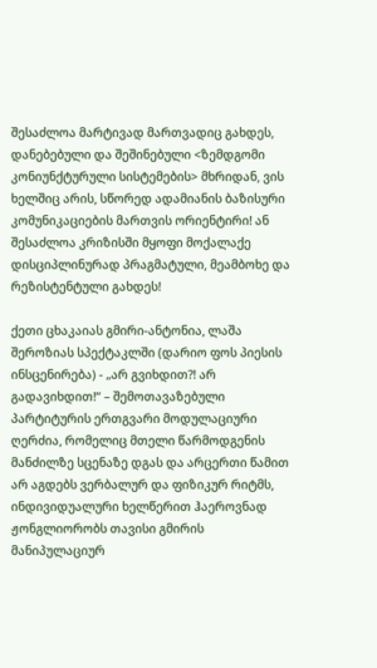შესაძლოა მარტივად მართვადიც გახდეს, დანებებული და შეშინებული <ზემდგომი კონიუნქტურული სისტემების> მხრიდან, ვის ხელშიც არის, სწორედ ადამიანის ბაზისური კომუნიკაციების მართვის ორიენტირი! ან შესაძლოა კრიზისში მყოფი მოქალაქე დისციპლინურად პრაგმატული, მეამბოხე და რეზისტენტული გახდეს!

ქეთი ცხაკაიას გმირი-ანტონია, ლაშა შეროზიას სპექტაკლში (დარიო ფოს პიესის ინსცენირება) - „არ გვიხდით?! არ გადავიხდით!“ – შემოთავაზებული პარტიტურის ერთგვარი მოდულაციური ღერძია, რომელიც მთელი წარმოდგენის მანძილზე სცენაზე დგას და არცერთი წამით არ აგდებს ვერბალურ და ფიზიკურ რიტმს, ინდივიდუალური ხელწერით ჰაეროვნად ჟონგლიორობს თავისი გმირის მანიპულაციურ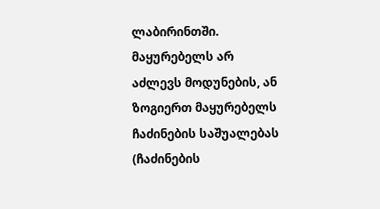ლაბირინთში. მაყურებელს არ აძლევს მოდუნების, ან ზოგიერთ მაყურებელს ჩაძინების საშუალებას (ჩაძინების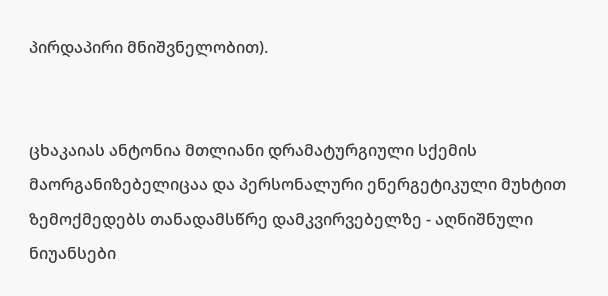პირდაპირი მნიშვნელობით).


ცხაკაიას ანტონია მთლიანი დრამატურგიული სქემის მაორგანიზებელიცაა და პერსონალური ენერგეტიკული მუხტით ზემოქმედებს თანადამსწრე დამკვირვებელზე - აღნიშნული ნიუანსები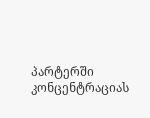პარტერში კონცენტრაციას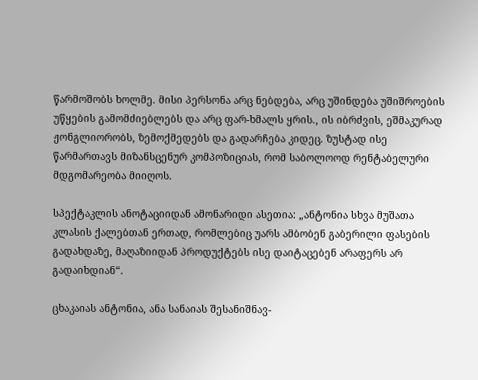წარმოშობს ხოლმე. მისი პერსონა არც ნებდება, არც უშინდება უშიშროების უწყების გამომძიებლებს და არც ფარ-ხმალს ყრის., ის იბრძვის, ეშმაკურად ჟონგლიორობს, ზემოქმედებს და გადარჩება კიდეც. ზუსტად ისე წარმართავს მიზანსცენურ კომპოზიციას, რომ საბოლოოდ რენტაბელური მდგომარეობა მიიღოს.

სპექტაკლის ანოტაციიდან ამონარიდი ასეთია: „ანტონია სხვა მუშათა კლასის ქალებთან ერთად, რომლებიც უარს ამბობენ გაბერილი ფასების გადახდაზე, მაღაზიიდან პროდუქტებს ისე დაიტაცებენ არაფერს არ გადაიხდიან“.

ცხაკაიას ანტონია, ანა სანაიას შესანიშნავ-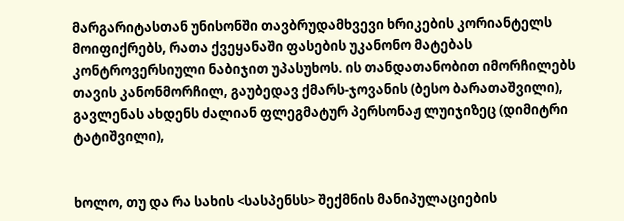მარგარიტასთან უნისონში თავბრუდამხვევი ხრიკების კორიანტელს მოიფიქრებს, რათა ქვეყანაში ფასების უკანონო მატებას კონტროვერსიული ნაბიჯით უპასუხოს. ის თანდათანობით იმორჩილებს თავის კანონმორჩილ, გაუბედავ ქმარს-ჯოვანის (ბესო ბარათაშვილი), გავლენას ახდენს ძალიან ფლეგმატურ პერსონაჟ ლუიჯიზეც (დიმიტრი ტატიშვილი),


ხოლო, თუ და რა სახის <სასპენსს> შექმნის მანიპულაციების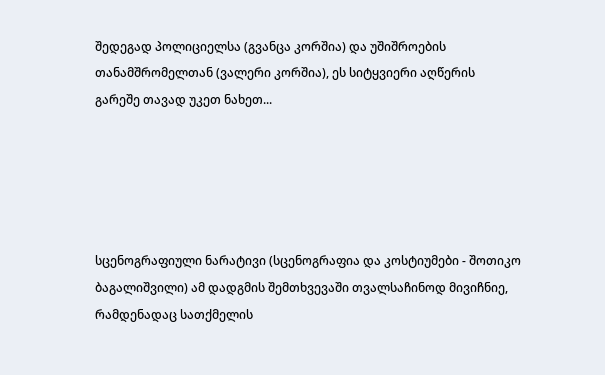შედეგად პოლიციელსა (გვანცა კორშია) და უშიშროების თანამშრომელთან (ვალერი კორშია), ეს სიტყვიერი აღწერის გარეშე თავად უკეთ ნახეთ...





სცენოგრაფიული ნარატივი (სცენოგრაფია და კოსტიუმები - შოთიკო ბაგალიშვილი) ამ დადგმის შემთხვევაში თვალსაჩინოდ მივიჩნიე, რამდენადაც სათქმელის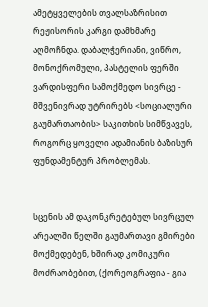ამეტყველების თვალსაზრისით რეჟისორის კარგი დამხმარე აღმოჩნდა. დაბალჭერიანი, ვიწრო, მონოქრომული, პასტელის ფერში ვარდისფერი სამოქმედო სივრცე - მშვენივრად უტრირებს <სოციალური გაუმართაობის> საკითხის სიმწვავეს, როგორც ყოველი ადამიანის ბაზისურ ფუნდამენტურ პრობლემას.


სცენის ამ დაკონკრეტებულ სივრცულ არეალში წელში გაუმართავი გმირები მოქმედებენ, ხშირად კომიკური მოძრაობებით, (ქორეოგრაფია - გია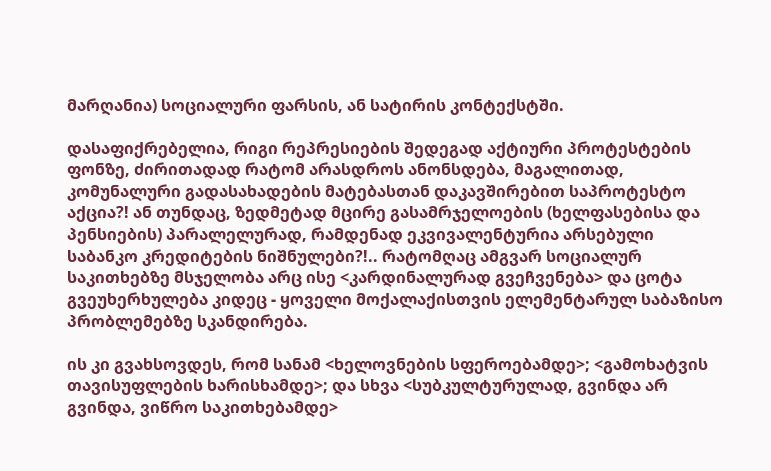მარღანია) სოციალური ფარსის, ან სატირის კონტექსტში.

დასაფიქრებელია, რიგი რეპრესიების შედეგად აქტიური პროტესტების ფონზე, ძირითადად რატომ არასდროს ანონსდება, მაგალითად, კომუნალური გადასახადების მატებასთან დაკავშირებით საპროტესტო აქცია?! ან თუნდაც, ზედმეტად მცირე გასამრჯელოების (ხელფასებისა და პენსიების) პარალელურად, რამდენად ეკვივალენტურია არსებული საბანკო კრედიტების ნიშნულები?!.. რატომღაც ამგვარ სოციალურ საკითხებზე მსჯელობა არც ისე <კარდინალურად გვეჩვენება> და ცოტა გვეუხერხულება კიდეც - ყოველი მოქალაქისთვის ელემენტარულ საბაზისო პრობლემებზე სკანდირება.

ის კი გვახსოვდეს, რომ სანამ <ხელოვნების სფეროებამდე>; <გამოხატვის თავისუფლების ხარისხამდე>; და სხვა <სუბკულტურულად, გვინდა არ გვინდა, ვიწრო საკითხებამდე>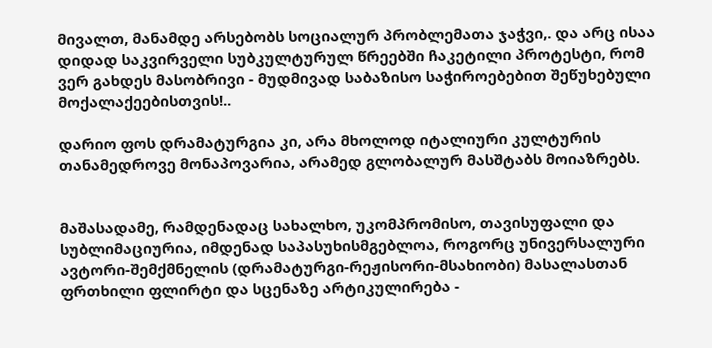მივალთ, მანამდე არსებობს სოციალურ პრობლემათა ჯაჭვი,. და არც ისაა დიდად საკვირველი სუბკულტურულ წრეებში ჩაკეტილი პროტესტი, რომ ვერ გახდეს მასობრივი - მუდმივად საბაზისო საჭიროებებით შეწუხებული მოქალაქეებისთვის!..

დარიო ფოს დრამატურგია კი, არა მხოლოდ იტალიური კულტურის თანამედროვე მონაპოვარია, არამედ გლობალურ მასშტაბს მოიაზრებს.


მაშასადამე, რამდენადაც სახალხო, უკომპრომისო, თავისუფალი და სუბლიმაციურია, იმდენად საპასუხისმგებლოა, როგორც უნივერსალური ავტორი-შემქმნელის (დრამატურგი-რეჟისორი-მსახიობი) მასალასთან ფრთხილი ფლირტი და სცენაზე არტიკულირება -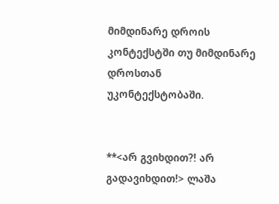მიმდინარე დროის კონტექსტში თუ მიმდინარე დროსთან უკონტექსტობაში.


**<არ გვიხდით?! არ გადავიხდით!> ლაშა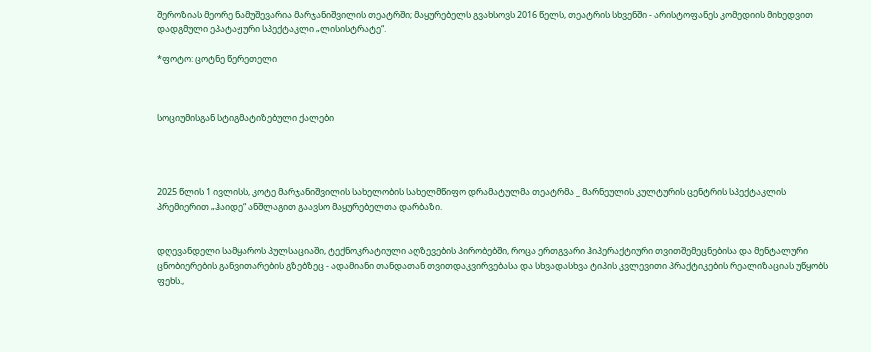შეროზიას მეორე ნამუშევარია მარჯანიშვილის თეატრში; მაყურებელს გვახსოვს 2016 წელს, თეატრის სხვენში - არისტოფანეს კომედიის მიხედვით დადგმული ეპატაჟური სპექტაკლი „ლისისტრატე“.

*ფოტო: ცოტნე წერეთელი



სოციუმისგან სტიგმატიზებული ქალები




2025 წლის 1 ივლისს, კოტე მარჯანიშვილის სახელობის სახელმწიფო დრამატულმა თეატრმა _ მარნეულის კულტურის ცენტრის სპექტაკლის პრემიერით „ჰაიდე“ ანშლაგით გაავსო მაყურებელთა დარბაზი.


დღევანდელი სამყაროს პულსაციაში, ტექნოკრატიული აღზევების პირობებში, როცა ერთგვარი ჰიპერაქტიური თვითშემეცნებისა და მენტალური ცნობიერების განვითარების გზებზეც - ადამიანი თანდათან თვითდაკვირვებასა და სხვადასხვა ტიპის კვლევითი პრაქტიკების რეალიზაციას უწყობს ფეხს.,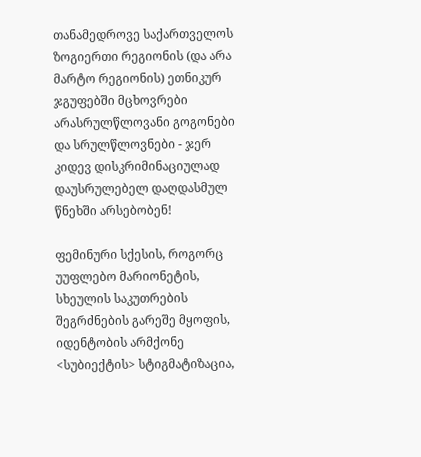თანამედროვე საქართველოს ზოგიერთი რეგიონის (და არა მარტო რეგიონის) ეთნიკურ ჯგუფებში მცხოვრები არასრულწლოვანი გოგონები და სრულწლოვნები - ჯერ კიდევ დისკრიმინაციულად დაუსრულებელ დაღდასმულ წნეხში არსებობენ!

ფემინური სქესის, როგორც უუფლებო მარიონეტის, სხეულის საკუთრების შეგრძნების გარეშე მყოფის, იდენტობის არმქონე <სუბიექტის> სტიგმატიზაცია,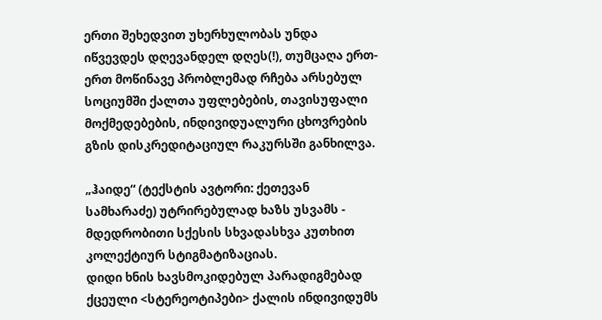ერთი შეხედვით უხერხულობას უნდა იწვევდეს დღევანდელ დღეს(!), თუმცაღა ერთ-ერთ მოწინავე პრობლემად რჩება არსებულ სოციუმში ქალთა უფლებების, თავისუფალი მოქმედებების, ინდივიდუალური ცხოვრების გზის დისკრედიტაციულ რაკურსში განხილვა.

„ჰაიდე“ (ტექსტის ავტორი: ქეთევან სამხარაძე) უტრირებულად ხაზს უსვამს - მდედრობითი სქესის სხვადასხვა კუთხით კოლექტიურ სტიგმატიზაციას.
დიდი ხნის ხავსმოკიდებულ პარადიგმებად ქცეული <სტერეოტიპები> ქალის ინდივიდუმს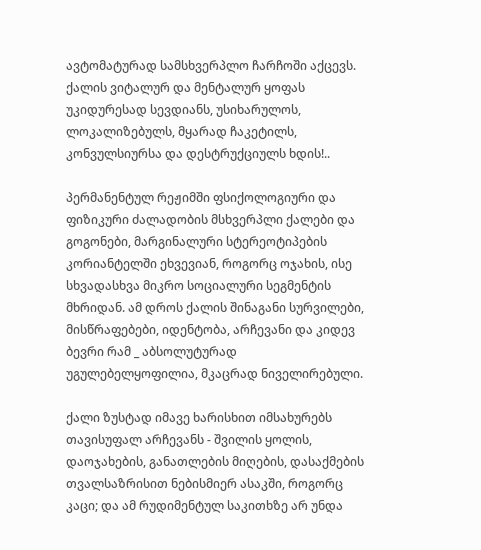ავტომატურად სამსხვერპლო ჩარჩოში აქცევს. ქალის ვიტალურ და მენტალურ ყოფას უკიდურესად სევდიანს, უსიხარულოს, ლოკალიზებულს, მყარად ჩაკეტილს, კონვულსიურსა და დესტრუქციულს ხდის!..

პერმანენტულ რეჟიმში ფსიქოლოგიური და ფიზიკური ძალადობის მსხვერპლი ქალები და გოგონები, მარგინალური სტერეოტიპების კორიანტელში ეხვევიან, როგორც ოჯახის, ისე სხვადასხვა მიკრო სოციალური სეგმენტის მხრიდან. ამ დროს ქალის შინაგანი სურვილები, მისწრაფებები, იდენტობა, არჩევანი და კიდევ ბევრი რამ _ აბსოლუტურად უგულებელყოფილია, მკაცრად ნიველირებული.

ქალი ზუსტად იმავე ხარისხით იმსახურებს თავისუფალ არჩევანს - შვილის ყოლის, დაოჯახების, განათლების მიღების, დასაქმების თვალსაზრისით ნებისმიერ ასაკში, როგორც კაცი; და ამ რუდიმენტულ საკითხზე არ უნდა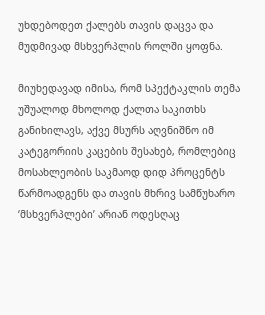უხდებოდეთ ქალებს თავის დაცვა და მუდმივად მსხვერპლის როლში ყოფნა.

მიუხედავად იმისა, რომ სპექტაკლის თემა უშუალოდ მხოლოდ ქალთა საკითხს განიხილავს, აქვე მსურს აღვნიშნო იმ კატეგორიის კაცების შესახებ, რომლებიც მოსახლეობის საკმაოდ დიდ პროცენტს წარმოადგენს და თავის მხრივ სამწუხარო ‘მსხვერპლები’ არიან ოდესღაც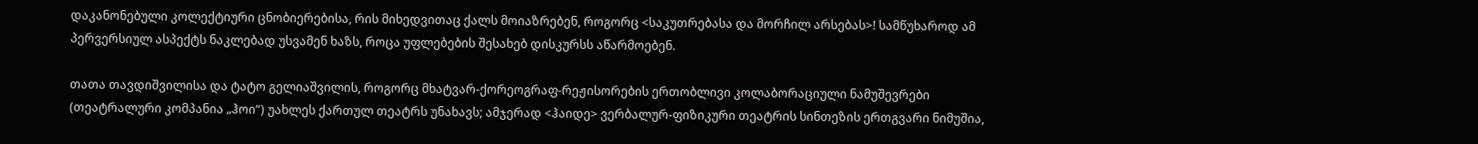დაკანონებული კოლექტიური ცნობიერებისა, რის მიხედვითაც ქალს მოიაზრებენ, როგორც <საკუთრებასა და მორჩილ არსებას>! სამწუხაროდ ამ პერვერსიულ ასპექტს ნაკლებად უსვამენ ხაზს, როცა უფლებების შესახებ დისკურსს აწარმოებენ.

თათა თავდიშვილისა და ტატო გელიაშვილის, როგორც მხატვარ-ქორეოგრაფ-რეჟისორების ერთობლივი კოლაბორაციული ნამუშევრები (თეატრალური კომპანია „ჰოი“) უახლეს ქართულ თეატრს უნახავს; ამჯერად <ჰაიდე> ვერბალურ-ფიზიკური თეატრის სინთეზის ერთგვარი ნიმუშია,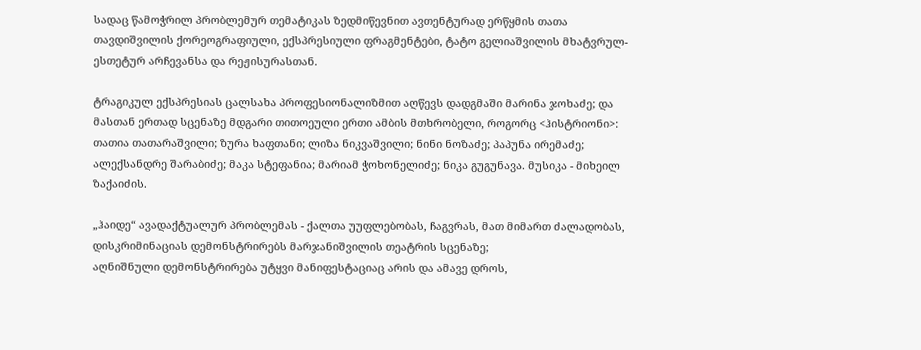სადაც წამოჭრილ პრობლემურ თემატიკას ზედმიწევნით ავთენტურად ერწყმის თათა თავდიშვილის ქორეოგრაფიული, ექსპრესიული ფრაგმენტები, ტატო გელიაშვილის მხატვრულ-ესთეტურ არჩევანსა და რეჟისურასთან.

ტრაგიკულ ექსპრესიას ცალსახა პროფესიონალიზმით აღწევს დადგმაში მარინა ჯოხაძე; და მასთან ერთად სცენაზე მდგარი თითოეული ერთი ამბის მთხრობელი, როგორც <ჰისტრიონი>: თათია თათარაშვილი; ზურა ხაფთანი; ლიზა ნიკვაშვილი; ნინი ნოზაძე; პაპუნა ირემაძე; ალექსანდრე შარაბიძე; მაკა სტეფანია; მარიამ ჭოხონელიძე; ნიკა გუგუნავა. მუსიკა - მიხეილ ზაქაიძის.

„ჰაიდე“ ავადაქტუალურ პრობლემას - ქალთა უუფლებობას, ჩაგვრას, მათ მიმართ ძალადობას, დისკრიმინაციას დემონსტრირებს მარჯანიშვილის თეატრის სცენაზე;
აღნიშნული დემონსტრირება უტყვი მანიფესტაციაც არის და ამავე დროს,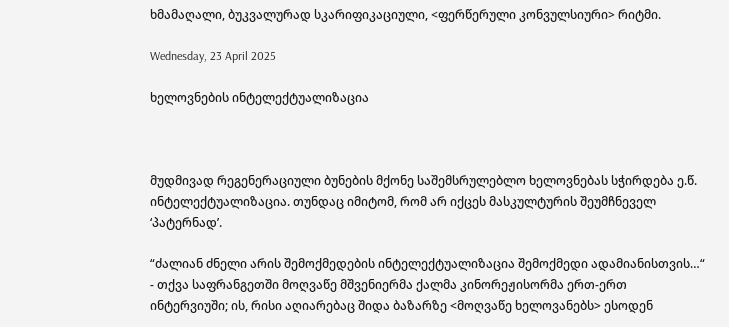ხმამაღალი, ბუკვალურად სკარიფიკაციული, <ფერწერული კონვულსიური> რიტმი.

Wednesday, 23 April 2025

ხელოვნების ინტელექტუალიზაცია



მუდმივად რეგენერაციული ბუნების მქონე საშემსრულებლო ხელოვნებას სჭირდება ე.წ. ინტელექტუალიზაცია. თუნდაც იმიტომ, რომ არ იქცეს მასკულტურის შეუმჩნეველ ‘პატერნად’.

“ძალიან ძნელი არის შემოქმედების ინტელექტუალიზაცია შემოქმედი ადამიანისთვის…“ - თქვა საფრანგეთში მოღვაწე მშვენიერმა ქალმა კინორეჟისორმა ერთ-ერთ ინტერვიუში; ის, რისი აღიარებაც შიდა ბაზარზე <მოღვაწე ხელოვანებს> ესოდენ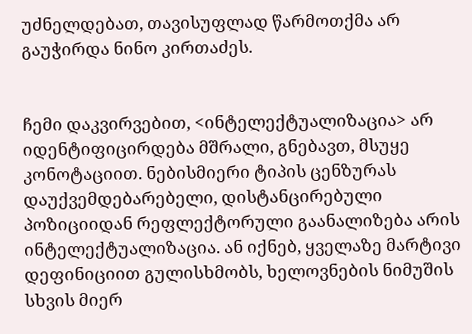უძნელდებათ, თავისუფლად წარმოთქმა არ გაუჭირდა ნინო კირთაძეს.


ჩემი დაკვირვებით, <ინტელექტუალიზაცია> არ იდენტიფიცირდება მშრალი, გნებავთ, მსუყე კონოტაციით. ნებისმიერი ტიპის ცენზურას დაუქვემდებარებელი, დისტანცირებული პოზიციიდან რეფლექტორული გაანალიზება არის ინტელექტუალიზაცია. ან იქნებ, ყველაზე მარტივი დეფინიციით გულისხმობს, ხელოვნების ნიმუშის სხვის მიერ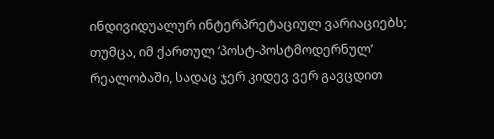ინდივიდუალურ ინტერპრეტაციულ ვარიაციებს; თუმცა, იმ ქართულ ‘პოსტ-პოსტმოდერნულ’ რეალობაში, სადაც ჯერ კიდევ ვერ გავცდით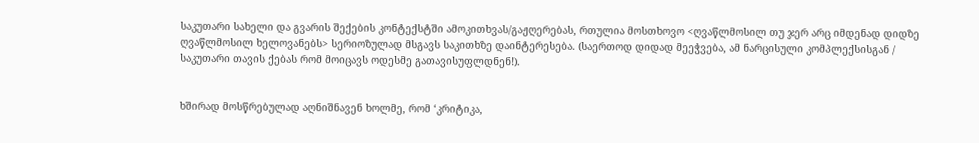საკუთარი სახელი და გვარის შექების კონტექსტში ამოკითხვას/გაჟღერებას, რთულია მოსთხოვო <ღვაწლმოსილ თუ ჯერ არც იმდენად დიდზე ღვაწლმოსილ ხელოვანებს> სერიოზულად მსგავს საკითხზე დაინტერესება. (საერთოდ დიდად მეეჭვება, ამ ნარცისული კომპლექსისგან / საკუთარი თავის ქებას რომ მოიცავს ოდესმე გათავისუფლდნენ!).


ხშირად მოსწრებულად აღნიშნავენ ხოლმე, რომ ‘კრიტიკა,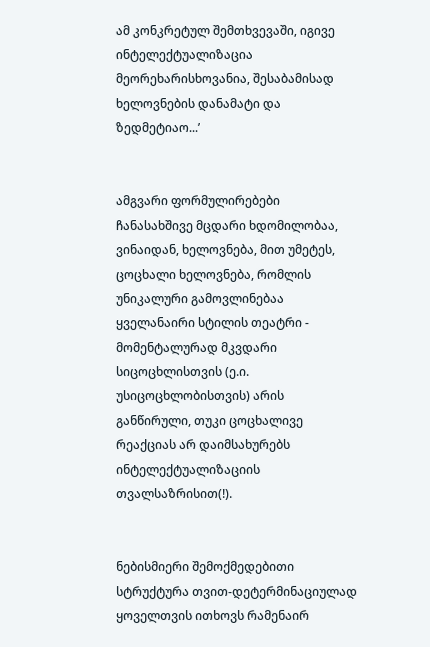ამ კონკრეტულ შემთხვევაში, იგივე ინტელექტუალიზაცია მეორეხარისხოვანია, შესაბამისად ხელოვნების დანამატი და ზედმეტიაო...’


ამგვარი ფორმულირებები ჩანასახშივე მცდარი ხდომილობაა, ვინაიდან, ხელოვნება, მით უმეტეს, ცოცხალი ხელოვნება, რომლის უნიკალური გამოვლინებაა ყველანაირი სტილის თეატრი - მომენტალურად მკვდარი სიცოცხლისთვის (ე.ი. უსიცოცხლობისთვის) არის განწირული, თუკი ცოცხალივე რეაქციას არ დაიმსახურებს ინტელექტუალიზაციის თვალსაზრისით(!).


ნებისმიერი შემოქმედებითი სტრუქტურა თვით-დეტერმინაციულად ყოველთვის ითხოვს რამენაირ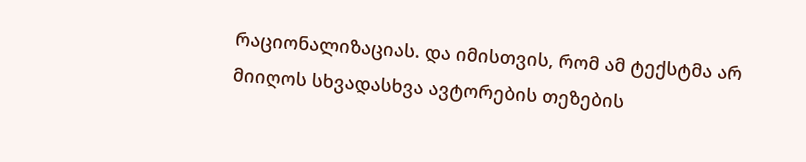რაციონალიზაციას. და იმისთვის, რომ ამ ტექსტმა არ მიიღოს სხვადასხვა ავტორების თეზების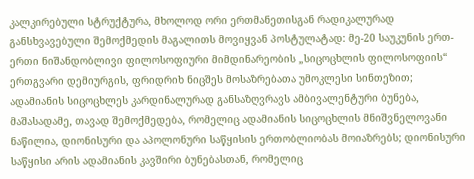კალკირებული სტრუქტურა, მხოლოდ ორი ერთმანეთისგან რადიკალურად განსხვავებული შემოქმედის მაგალითს მოვიყვან პოსტულატად: მე-20 საუკუნის ერთ-ერთი ნიშანდობლივი ფილოსოფიური მიმდინარეობის „სიცოცხლის ფილოსოფიის“ ერთგვარი დემიურგის, ფრიდრიხ ნიცშეს მოსაზრებათა უმოკლესი სინთეზით; ადამიანის სიცოცხლეს კარდინალურად განსაზღვრავს ამბივალენტური ბუნება, მაშასადამე, თავად შემოქმედება, რომელიც ადამიანის სიცოცხლის მნიშვნელოვანი ნაწილია, დიონისური და აპოლონური საწყისის ერთობლიობას მოიაზრებს; დიონისური საწყისი არის ადამიანის კავშირი ბუნებასთან, რომელიც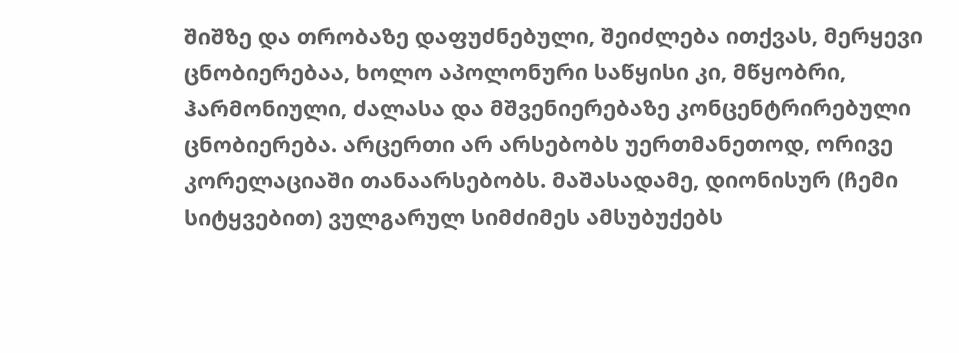შიშზე და თრობაზე დაფუძნებული, შეიძლება ითქვას, მერყევი ცნობიერებაა, ხოლო აპოლონური საწყისი კი, მწყობრი, ჰარმონიული, ძალასა და მშვენიერებაზე კონცენტრირებული ცნობიერება. არცერთი არ არსებობს უერთმანეთოდ, ორივე კორელაციაში თანაარსებობს. მაშასადამე, დიონისურ (ჩემი სიტყვებით) ვულგარულ სიმძიმეს ამსუბუქებს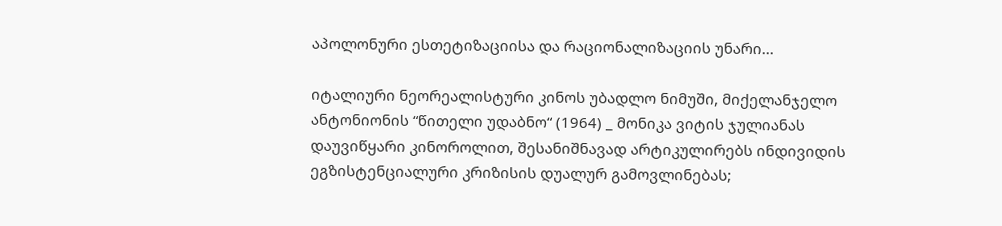აპოლონური ესთეტიზაციისა და რაციონალიზაციის უნარი...

იტალიური ნეორეალისტური კინოს უბადლო ნიმუში, მიქელანჯელო ანტონიონის “წითელი უდაბნო“ (1964) _ მონიკა ვიტის ჯულიანას დაუვიწყარი კინოროლით, შესანიშნავად არტიკულირებს ინდივიდის ეგზისტენციალური კრიზისის დუალურ გამოვლინებას;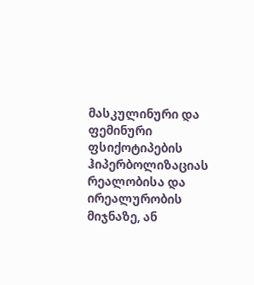მასკულინური და ფემინური ფსიქოტიპების ჰიპერბოლიზაციას რეალობისა და ირეალურობის მიჯნაზე, ან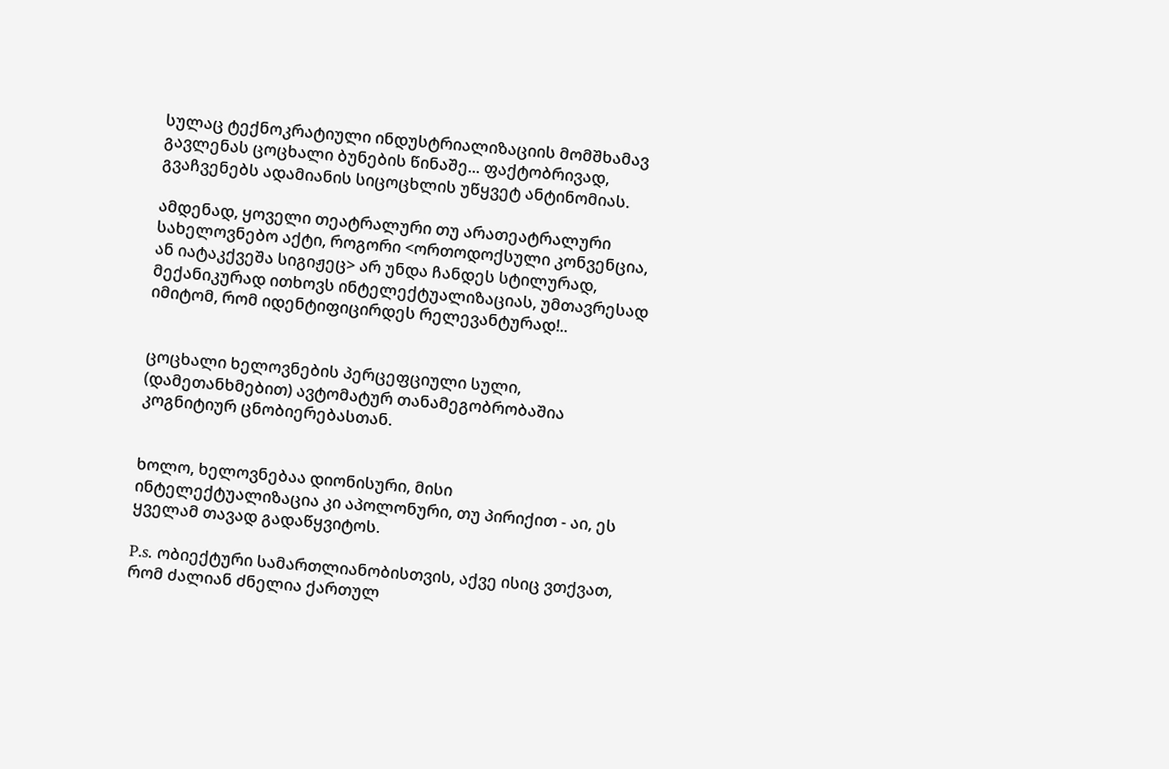სულაც ტექნოკრატიული ინდუსტრიალიზაციის მომშხამავ გავლენას ცოცხალი ბუნების წინაშე... ფაქტობრივად, გვაჩვენებს ადამიანის სიცოცხლის უწყვეტ ანტინომიას.

ამდენად, ყოველი თეატრალური თუ არათეატრალური სახელოვნებო აქტი, როგორი <ორთოდოქსული კონვენცია, ან იატაკქვეშა სიგიჟეც> არ უნდა ჩანდეს სტილურად, მექანიკურად ითხოვს ინტელექტუალიზაციას, უმთავრესად იმიტომ, რომ იდენტიფიცირდეს რელევანტურად!..


ცოცხალი ხელოვნების პერცეფციული სული, (დამეთანხმებით) ავტომატურ თანამეგობრობაშია კოგნიტიურ ცნობიერებასთან.


ხოლო, ხელოვნებაა დიონისური, მისი ინტელექტუალიზაცია კი აპოლონური, თუ პირიქით - აი, ეს ყველამ თავად გადაწყვიტოს.

P.s. ობიექტური სამართლიანობისთვის, აქვე ისიც ვთქვათ, რომ ძალიან ძნელია ქართულ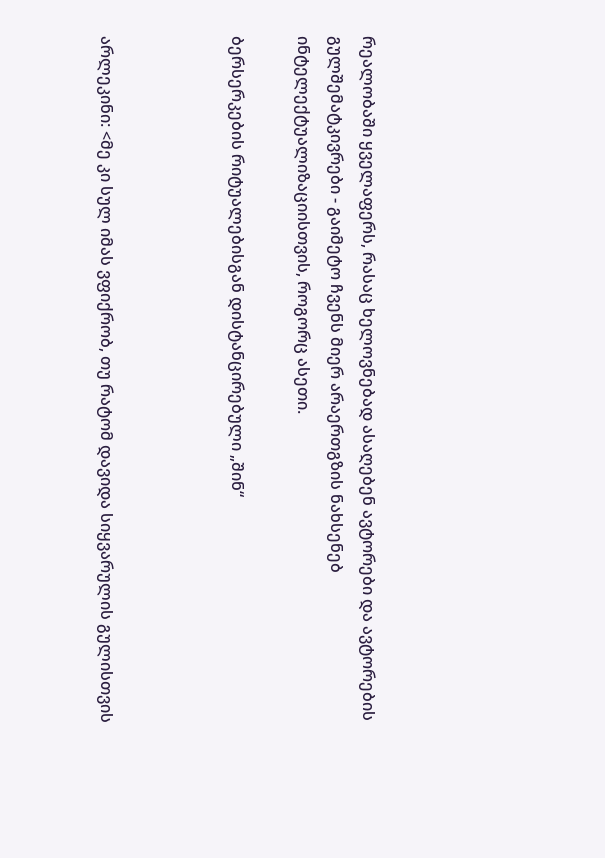რეალობაში ყველაფერს, რასაც ხელოვნებად ასაღებენ ავტორები და ავტორების გულშემატკივრები - გაიმეტო ჩვენს მიერ არაერთგზის ნახსენებ ინტელექტუალიზაციისთვის, როგორც ასეთი.

ბერსერკების რიტუალებისგან დისტანცირებული „შინ“



არლეკინი: <მე კი სულ იმას ვფიქრობ, თუ რატომ დავიდა სიყვარულის გულისთვის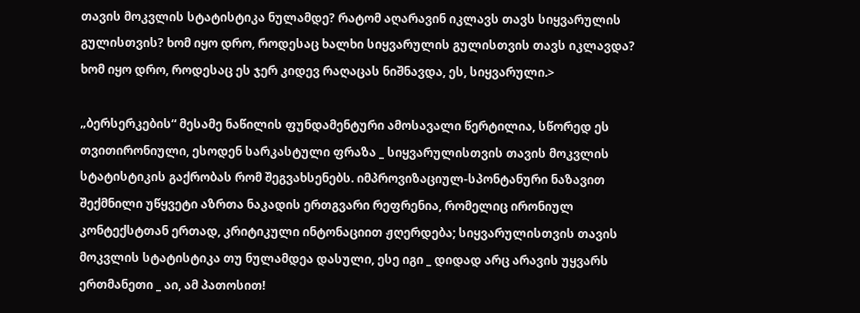თავის მოკვლის სტატისტიკა ნულამდე? რატომ აღარავინ იკლავს თავს სიყვარულის გულისთვის? ხომ იყო დრო, როდესაც ხალხი სიყვარულის გულისთვის თავს იკლავდა? ხომ იყო დრო, როდესაც ეს ჯერ კიდევ რაღაცას ნიშნავდა, ეს, სიყვარული.>

„ბერსერკების“ მესამე ნაწილის ფუნდამენტური ამოსავალი წერტილია, სწორედ ეს თვითირონიული, ესოდენ სარკასტული ფრაზა _ სიყვარულისთვის თავის მოკვლის სტატისტიკის გაქრობას რომ შეგვახსენებს. იმპროვიზაციულ-სპონტანური ნაზავით შექმნილი უწყვეტი აზრთა ნაკადის ერთგვარი რეფრენია, რომელიც ირონიულ კონტექსტთან ერთად, კრიტიკული ინტონაციით ჟღერდება; სიყვარულისთვის თავის მოკვლის სტატისტიკა თუ ნულამდეა დასული, ესე იგი _ დიდად არც არავის უყვარს ერთმანეთი _ აი, ამ პათოსით!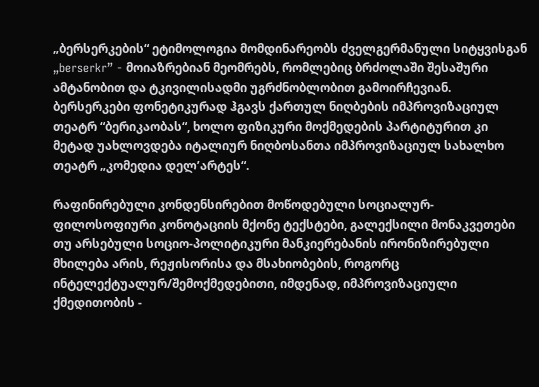„ბერსერკების“ ეტიმოლოგია მომდინარეობს ძველგერმანული სიტყვისგან „berserkr” - მოიაზრებიან მეომრებს, რომლებიც ბრძოლაში შესაშური ამტანობით და ტკივილისადმი უგრძნობლობით გამოირჩევიან. ბერსერკები ფონეტიკურად ჰგავს ქართულ ნიღბების იმპროვიზაციულ თეატრ “ბერიკაობას“, ხოლო ფიზიკური მოქმედების პარტიტურით კი მეტად უახლოვდება იტალიურ ნიღბოსანთა იმპროვიზაციულ სახალხო თეატრ „კომედია დელ’არტეს“.

რაფინირებული კონდენსირებით მოწოდებული სოციალურ-ფილოსოფიური კონოტაციის მქონე ტექსტები, გალექსილი მონაკვეთები თუ არსებული სოციო-პოლიტიკური მანკიერებანის ირონიზირებული მხილება არის, რეჟისორისა და მსახიობების, როგორც ინტელექტუალურ/შემოქმედებითი, იმდენად, იმპროვიზაციული ქმედითობის -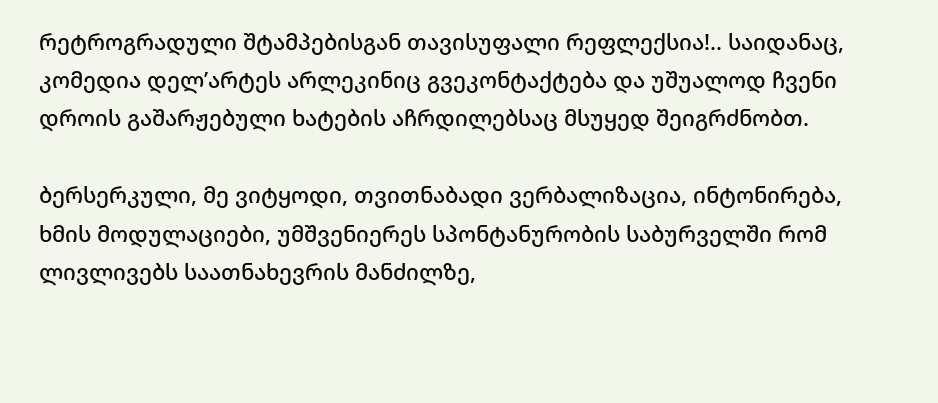რეტროგრადული შტამპებისგან თავისუფალი რეფლექსია!.. საიდანაც, კომედია დელ’არტეს არლეკინიც გვეკონტაქტება და უშუალოდ ჩვენი დროის გაშარჟებული ხატების აჩრდილებსაც მსუყედ შეიგრძნობთ.

ბერსერკული, მე ვიტყოდი, თვითნაბადი ვერბალიზაცია, ინტონირება, ხმის მოდულაციები, უმშვენიერეს სპონტანურობის საბურველში რომ ლივლივებს საათნახევრის მანძილზე,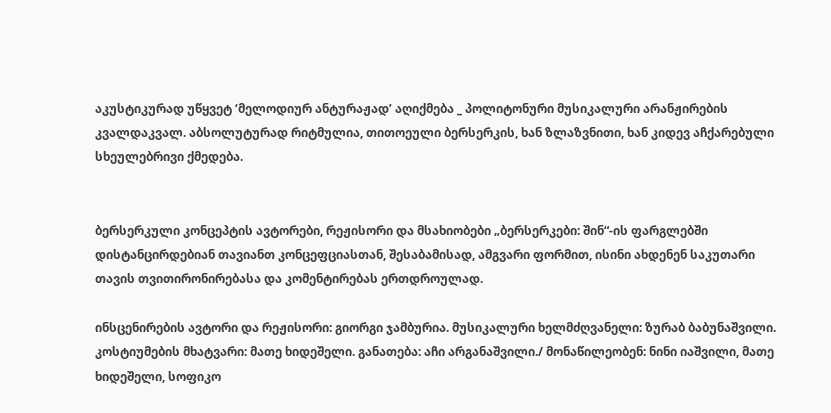აკუსტიკურად უწყვეტ ‘მელოდიურ ანტურაჟად’ აღიქმება _ პოლიტონური მუსიკალური არანჟირების კვალდაკვალ. აბსოლუტურად რიტმულია, თითოეული ბერსერკის, ხან ზლაზვნითი, ხან კიდევ აჩქარებული სხეულებრივი ქმედება.


ბერსერკული კონცეპტის ავტორები, რეჟისორი და მსახიობები „ბერსერკები: შინ“-ის ფარგლებში დისტანცირდებიან თავიანთ კონცეფციასთან, შესაბამისად, ამგვარი ფორმით, ისინი ახდენენ საკუთარი თავის თვითირონირებასა და კომენტირებას ერთდროულად.

ინსცენირების ავტორი და რეჟისორი: გიორგი ჯამბურია. მუსიკალური ხელმძღვანელი: ზურაბ ბაბუნაშვილი. კოსტიუმების მხატვარი: მათე ხიდეშელი. განათება: აჩი არგანაშვილი./ მონაწილეობენ: ნინი იაშვილი, მათე ხიდეშელი, სოფიკო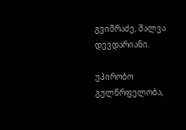გვიმრაძე, შალვა დევდარიანი.

უპირობო გულწრფელობა,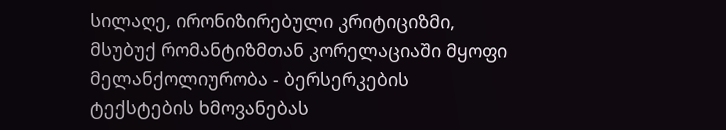სილაღე, ირონიზირებული კრიტიციზმი, მსუბუქ რომანტიზმთან კორელაციაში მყოფი მელანქოლიურობა - ბერსერკების ტექსტების ხმოვანებას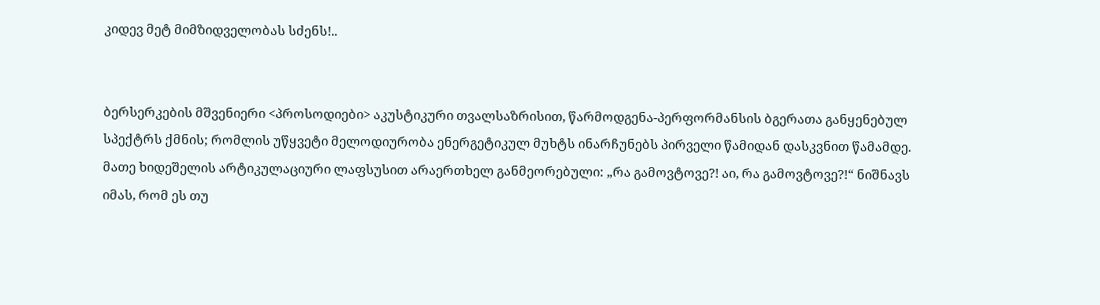კიდევ მეტ მიმზიდველობას სძენს!..


ბერსერკების მშვენიერი <პროსოდიები> აკუსტიკური თვალსაზრისით, წარმოდგენა-პერფორმანსის ბგერათა განყენებულ სპექტრს ქმნის; რომლის უწყვეტი მელოდიურობა ენერგეტიკულ მუხტს ინარჩუნებს პირველი წამიდან დასკვნით წამამდე.
მათე ხიდეშელის არტიკულაციური ლაფსუსით არაერთხელ განმეორებული: „რა გამოვტოვე?! აი, რა გამოვტოვე?!“ ნიშნავს იმას, რომ ეს თუ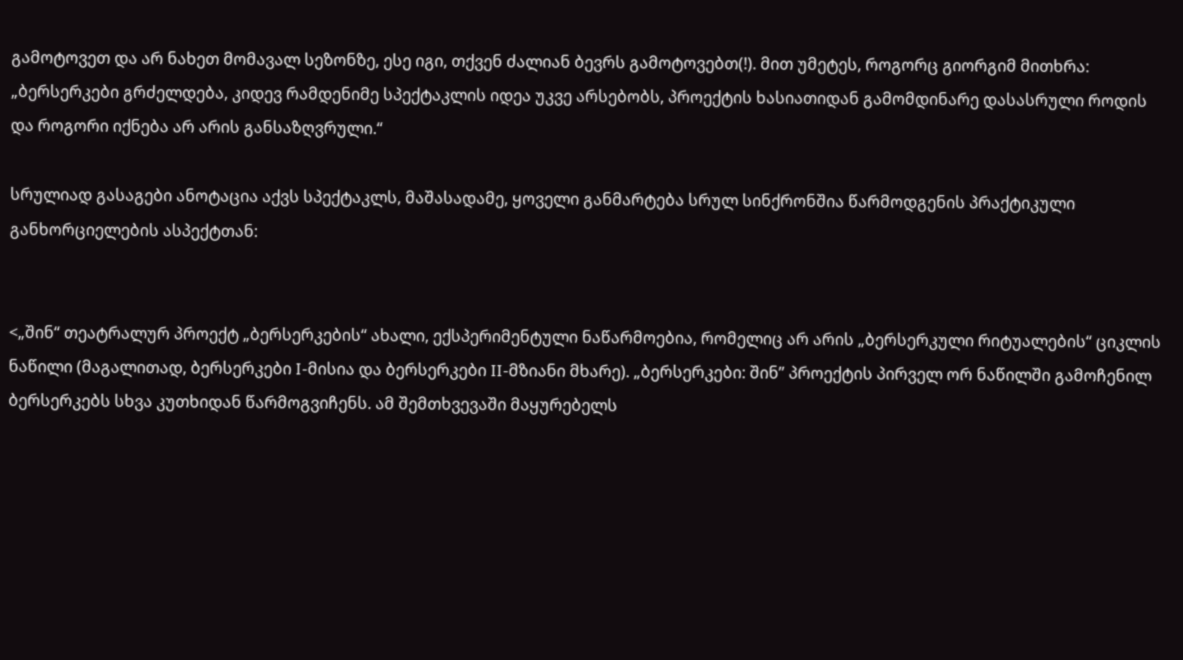გამოტოვეთ და არ ნახეთ მომავალ სეზონზე, ესე იგი, თქვენ ძალიან ბევრს გამოტოვებთ(!). მით უმეტეს, როგორც გიორგიმ მითხრა: „ბერსერკები გრძელდება, კიდევ რამდენიმე სპექტაკლის იდეა უკვე არსებობს, პროექტის ხასიათიდან გამომდინარე დასასრული როდის და როგორი იქნება არ არის განსაზღვრული.“

სრულიად გასაგები ანოტაცია აქვს სპექტაკლს, მაშასადამე, ყოველი განმარტება სრულ სინქრონშია წარმოდგენის პრაქტიკული განხორციელების ასპექტთან:


<„შინ“ თეატრალურ პროექტ „ბერსერკების“ ახალი, ექსპერიმენტული ნაწარმოებია, რომელიც არ არის „ბერსერკული რიტუალების“ ციკლის ნაწილი (მაგალითად, ბერსერკები I-მისია და ბერსერკები II-მზიანი მხარე). „ბერსერკები: შინ” პროექტის პირველ ორ ნაწილში გამოჩენილ ბერსერკებს სხვა კუთხიდან წარმოგვიჩენს. ამ შემთხვევაში მაყურებელს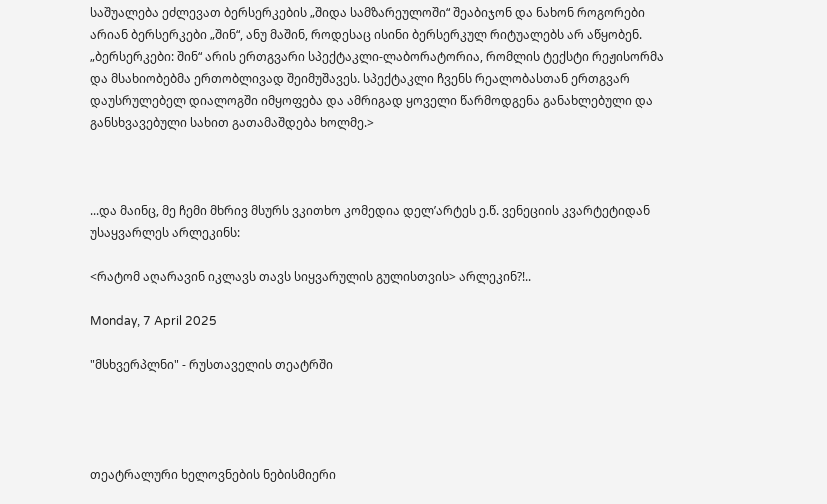საშუალება ეძლევათ ბერსერკების „შიდა სამზარეულოში“ შეაბიჯონ და ნახონ როგორები არიან ბერსერკები „შინ“, ანუ მაშინ, როდესაც ისინი ბერსერკულ რიტუალებს არ აწყობენ. „ბერსერკები: შინ“ არის ერთგვარი სპექტაკლი-ლაბორატორია, რომლის ტექსტი რეჟისორმა და მსახიობებმა ერთობლივად შეიმუშავეს. სპექტაკლი ჩვენს რეალობასთან ერთგვარ დაუსრულებელ დიალოგში იმყოფება და ამრიგად ყოველი წარმოდგენა განახლებული და განსხვავებული სახით გათამაშდება ხოლმე.>



...და მაინც, მე ჩემი მხრივ მსურს ვკითხო კომედია დელ’არტეს ე.წ. ვენეციის კვარტეტიდან უსაყვარლეს არლეკინს:

<რატომ აღარავინ იკლავს თავს სიყვარულის გულისთვის> არლეკინ?!..

Monday, 7 April 2025

"მსხვერპლნი" - რუსთაველის თეატრში




თეატრალური ხელოვნების ნებისმიერი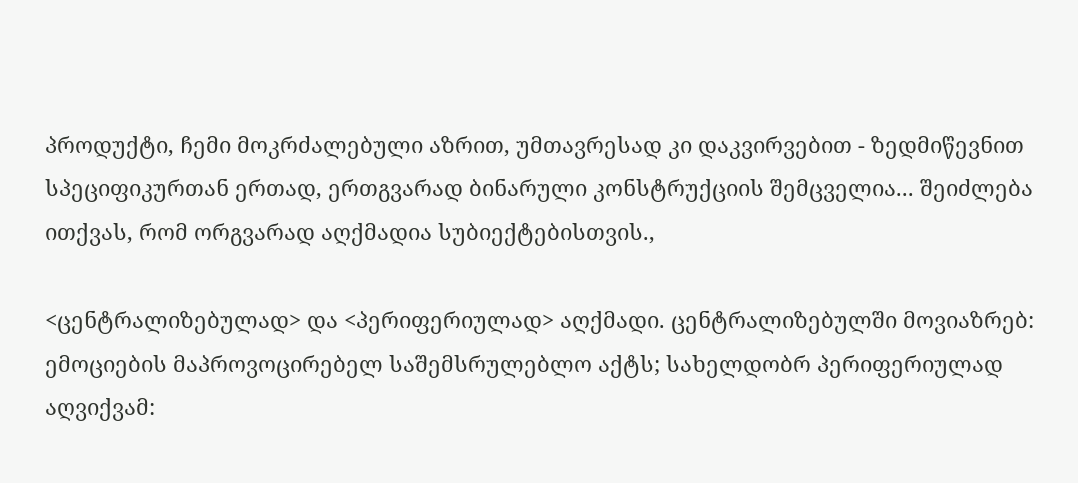პროდუქტი, ჩემი მოკრძალებული აზრით, უმთავრესად კი დაკვირვებით - ზედმიწევნით სპეციფიკურთან ერთად, ერთგვარად ბინარული კონსტრუქციის შემცველია... შეიძლება ითქვას, რომ ორგვარად აღქმადია სუბიექტებისთვის.,

<ცენტრალიზებულად> და <პერიფერიულად> აღქმადი. ცენტრალიზებულში მოვიაზრებ: ემოციების მაპროვოცირებელ საშემსრულებლო აქტს; სახელდობრ პერიფერიულად აღვიქვამ: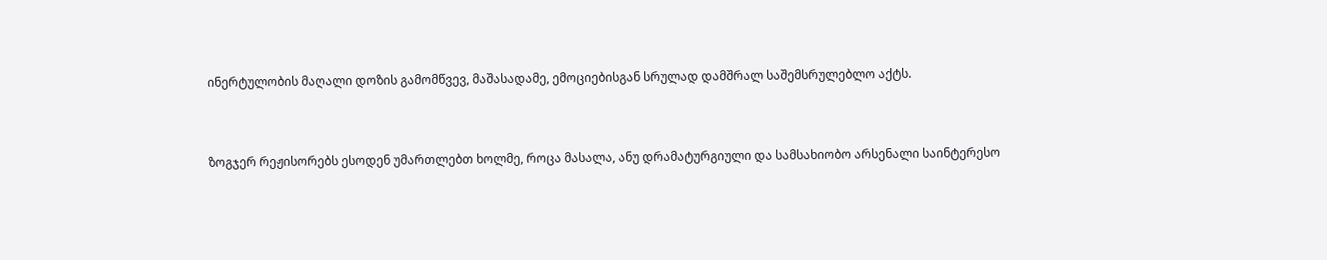ინერტულობის მაღალი დოზის გამომწვევ, მაშასადამე, ემოციებისგან სრულად დამშრალ საშემსრულებლო აქტს.


ზოგჯერ რეჟისორებს ესოდენ უმართლებთ ხოლმე, როცა მასალა, ანუ დრამატურგიული და სამსახიობო არსენალი საინტერესო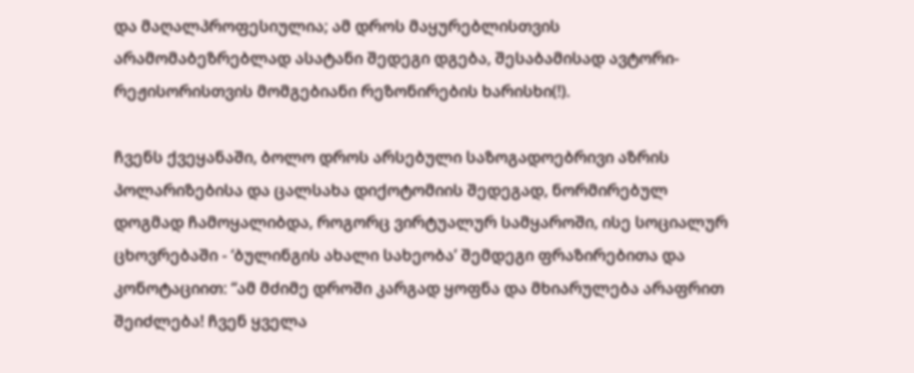და მაღალპროფესიულია; ამ დროს მაყურებლისთვის არამომაბეზრებლად ასატანი შედეგი დგება, შესაბამისად ავტორი-რეჟისორისთვის მომგებიანი რეზონირების ხარისხი(!).

ჩვენს ქვეყანაში, ბოლო დროს არსებული საზოგადოებრივი აზრის პოლარიზებისა და ცალსახა დიქოტომიის შედეგად, ნორმირებულ დოგმად ჩამოყალიბდა, როგორც ვირტუალურ სამყაროში, ისე სოციალურ ცხოვრებაში - ‘ბულინგის ახალი სახეობა’ შემდეგი ფრაზირებითა და კონოტაციით: “ამ მძიმე დროში კარგად ყოფნა და მხიარულება არაფრით შეიძლება! ჩვენ ყველა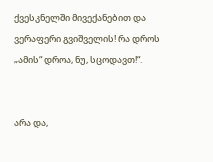ქვესკნელში მივექანებით და ვერაფერი გვიშველის! რა დროს „ამის“ დროა, ნუ, სცოდავთ!“.


არა და,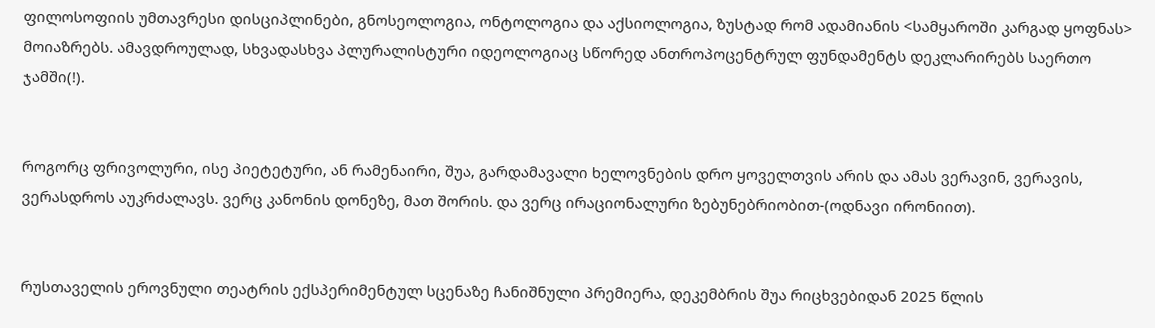ფილოსოფიის უმთავრესი დისციპლინები, გნოსეოლოგია, ონტოლოგია და აქსიოლოგია, ზუსტად რომ ადამიანის <სამყაროში კარგად ყოფნას> მოიაზრებს. ამავდროულად, სხვადასხვა პლურალისტური იდეოლოგიაც სწორედ ანთროპოცენტრულ ფუნდამენტს დეკლარირებს საერთო ჯამში(!).


როგორც ფრივოლური, ისე პიეტეტური, ან რამენაირი, შუა, გარდამავალი ხელოვნების დრო ყოველთვის არის და ამას ვერავინ, ვერავის, ვერასდროს აუკრძალავს. ვერც კანონის დონეზე, მათ შორის. და ვერც ირაციონალური ზებუნებრიობით-(ოდნავი ირონიით).


რუსთაველის ეროვნული თეატრის ექსპერიმენტულ სცენაზე ჩანიშნული პრემიერა, დეკემბრის შუა რიცხვებიდან 2025 წლის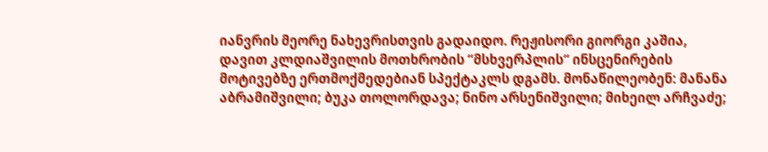იანვრის მეორე ნახევრისთვის გადაიდო. რეჟისორი გიორგი კაშია, დავით კლდიაშვილის მოთხრობის “მსხვერპლის“ ინსცენირების მოტივებზე ერთმოქმედებიან სპექტაკლს დგამს. მონაწილეობენ: მანანა აბრამიშვილი; ბუკა თოლორდავა; ნინო არსენიშვილი; მიხეილ არჩვაძე;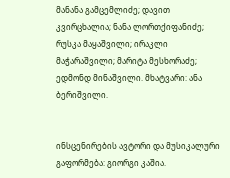მანანა გამცემლიძე; დავით კვირცხალია; ნანა ლორთქიფანიძე; რუსკა მაყაშვილი; ირაკლი მაჭარაშვილი; მარიტა მესხორაძე; ედმონდ მინაშვილი. მხატვარი: ანა ბერიშვილი.


ინსცენირების ავტორი და მუსიკალური გაფორმება: გიორგი კაშია.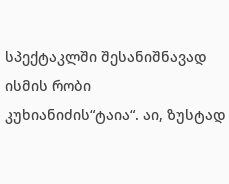სპექტაკლში შესანიშნავად ისმის რობი კუხიანიძის“ტაია“. აი, ზუსტად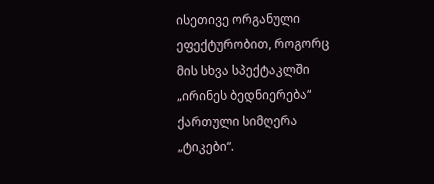ისეთივე ორგანული ეფექტურობით, როგორც მის სხვა სპექტაკლში „ირინეს ბედნიერება“ ქართული სიმღერა „ტიკები“.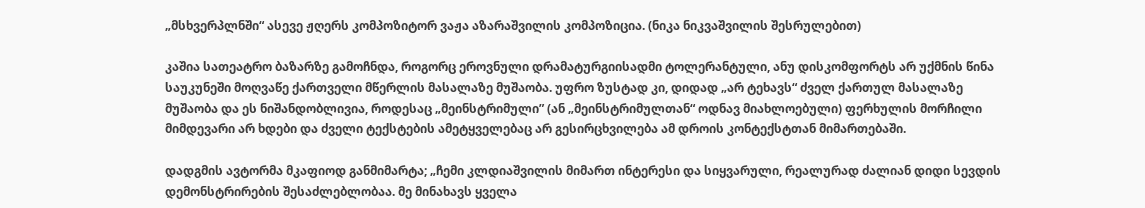„მსხვერპლნში“ ასევე ჟღერს კომპოზიტორ ვაჟა აზარაშვილის კომპოზიცია. (ნიკა ნიკვაშვილის შესრულებით)

კაშია სათეატრო ბაზარზე გამოჩნდა, როგორც ეროვნული დრამატურგიისადმი ტოლერანტული, ანუ დისკომფორტს არ უქმნის წინა საუკუნეში მოღვაწე ქართველი მწერლის მასალაზე მუშაობა. უფრო ზუსტად კი, დიდად „არ ტეხავს“ ძველ ქართულ მასალაზე მუშაობა და ეს ნიშანდობლივია, როდესაც „მეინსტრიმული” (ან „მეინსტრიმულთან“ ოდნავ მიახლოებული) ფერხულის მორჩილი მიმდევარი არ ხდები და ძველი ტექსტების ამეტყველებაც არ გესირცხვილება ამ დროის კონტექსტთან მიმართებაში.

დადგმის ავტორმა მკაფიოდ განმიმარტა; „ჩემი კლდიაშვილის მიმართ ინტერესი და სიყვარული, რეალურად ძალიან დიდი სევდის დემონსტრირების შესაძლებლობაა. მე მინახავს ყველა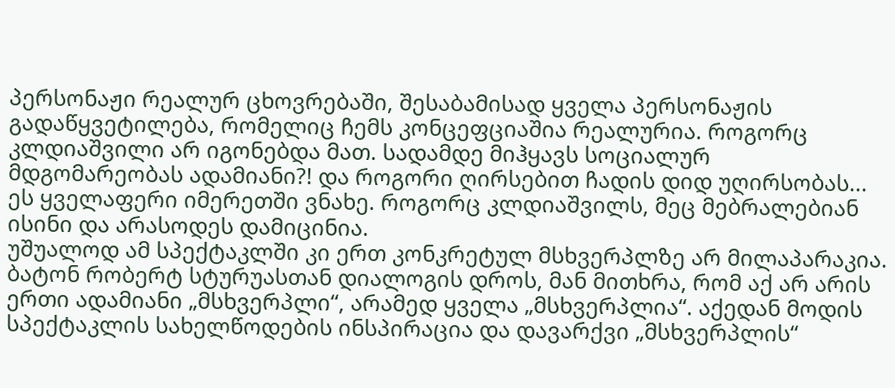პერსონაჟი რეალურ ცხოვრებაში, შესაბამისად ყველა პერსონაჟის გადაწყვეტილება, რომელიც ჩემს კონცეფციაშია რეალურია. როგორც კლდიაშვილი არ იგონებდა მათ. სადამდე მიჰყავს სოციალურ მდგომარეობას ადამიანი?! და როგორი ღირსებით ჩადის დიდ უღირსობას... ეს ყველაფერი იმერეთში ვნახე. როგორც კლდიაშვილს, მეც მებრალებიან ისინი და არასოდეს დამიცინია.
უშუალოდ ამ სპექტაკლში კი ერთ კონკრეტულ მსხვერპლზე არ მილაპარაკია. ბატონ რობერტ სტურუასთან დიალოგის დროს, მან მითხრა, რომ აქ არ არის ერთი ადამიანი „მსხვერპლი“, არამედ ყველა „მსხვერპლია“. აქედან მოდის სპექტაკლის სახელწოდების ინსპირაცია და დავარქვი „მსხვერპლის“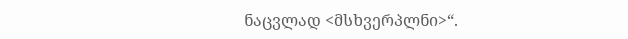ნაცვლად <მსხვერპლნი>“.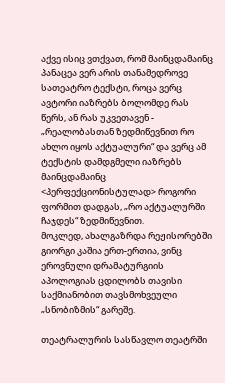აქვე ისიც ვთქვათ, რომ მაინცდამაინც პანაცეა ვერ არის თანამედროვე სათეატრო ტექსტი, როცა ვერც ავტორი იაზრებს ბოლომდე რას წერს, ან რას უკვეთავენ - „რეალობასთან ზედმიწევნით რო ახლო იყოს აქტუალური“ და ვერც ამ ტექსტის დამდგმელი იაზრებს მაინცდამაინც <პერფექციონისტულად> როგორი ფორმით დადგას, „რო აქტუალურში ჩაჯდეს“ ზედმიწევნით.
მოკლედ, ახალგაზრდა რეჟისორებში გიორგი კაშია ერთ-ერთია, ვინც ეროვნული დრამატურგიის აპოლოგიას ცდილობს თავისი საქმიანობით თავსმოხვეული „სნობიზმის“ გარეშე.

თეატრალურის სასწავლო თეატრში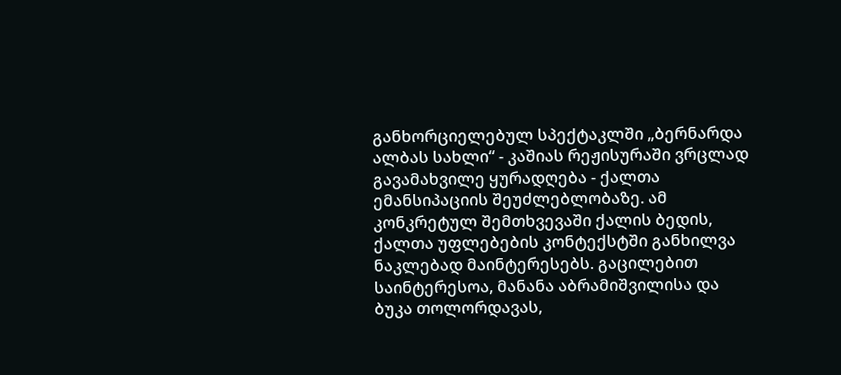განხორციელებულ სპექტაკლში „ბერნარდა ალბას სახლი“ - კაშიას რეჟისურაში ვრცლად გავამახვილე ყურადღება - ქალთა ემანსიპაციის შეუძლებლობაზე. ამ კონკრეტულ შემთხვევაში ქალის ბედის, ქალთა უფლებების კონტექსტში განხილვა ნაკლებად მაინტერესებს. გაცილებით საინტერესოა, მანანა აბრამიშვილისა და ბუკა თოლორდავას,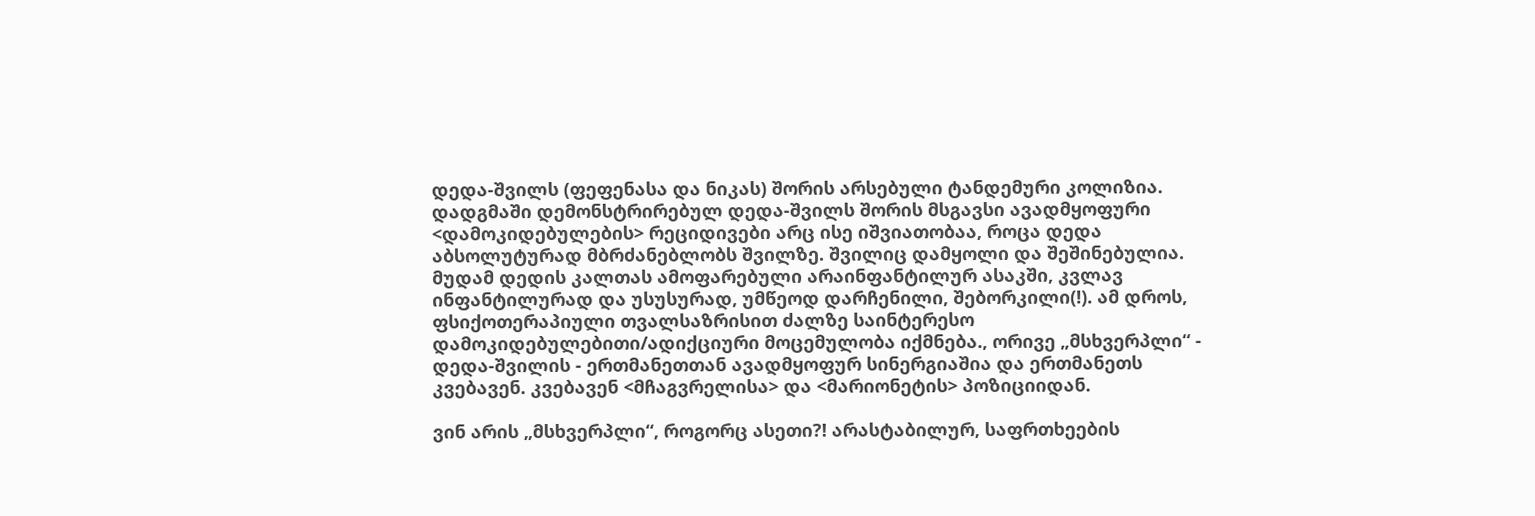დედა-შვილს (ფეფენასა და ნიკას) შორის არსებული ტანდემური კოლიზია. დადგმაში დემონსტრირებულ დედა-შვილს შორის მსგავსი ავადმყოფური <დამოკიდებულების> რეციდივები არც ისე იშვიათობაა, როცა დედა აბსოლუტურად მბრძანებლობს შვილზე. შვილიც დამყოლი და შეშინებულია. მუდამ დედის კალთას ამოფარებული არაინფანტილურ ასაკში, კვლავ ინფანტილურად და უსუსურად, უმწეოდ დარჩენილი, შებორკილი(!). ამ დროს, ფსიქოთერაპიული თვალსაზრისით ძალზე საინტერესო დამოკიდებულებითი/ადიქციური მოცემულობა იქმნება., ორივე „მსხვერპლი“ - დედა-შვილის - ერთმანეთთან ავადმყოფურ სინერგიაშია და ერთმანეთს კვებავენ. კვებავენ <მჩაგვრელისა> და <მარიონეტის> პოზიციიდან.

ვინ არის „მსხვერპლი“, როგორც ასეთი?! არასტაბილურ, საფრთხეების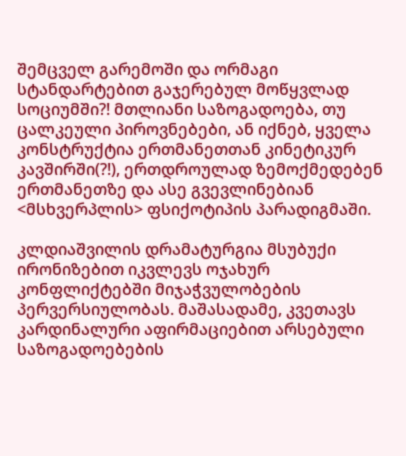შემცველ გარემოში და ორმაგი სტანდარტებით გაჯერებულ მოწყვლად სოციუმში?! მთლიანი საზოგადოება, თუ ცალკეული პიროვნებები, ან იქნებ, ყველა კონსტრუქტია ერთმანეთთან კინეტიკურ კავშირში(?!), ერთდროულად ზემოქმედებენ ერთმანეთზე და ასე გვევლინებიან <მსხვერპლის> ფსიქოტიპის პარადიგმაში.

კლდიაშვილის დრამატურგია მსუბუქი ირონიზებით იკვლევს ოჯახურ კონფლიქტებში მიჯაჭვულობების პერვერსიულობას. მაშასადამე, კვეთავს კარდინალური აფირმაციებით არსებული საზოგადოებების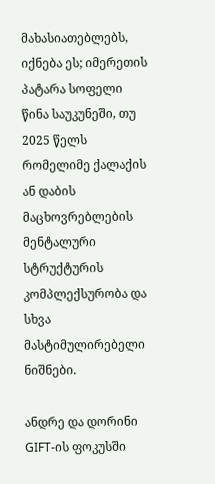მახასიათებლებს, იქნება ეს; იმერეთის პატარა სოფელი წინა საუკუნეში, თუ 2025 წელს რომელიმე ქალაქის ან დაბის მაცხოვრებლების მენტალური სტრუქტურის კომპლექსურობა და სხვა მასტიმულირებელი ნიშნები.

ანდრე და დორინი GIFT-ის ფოკუსში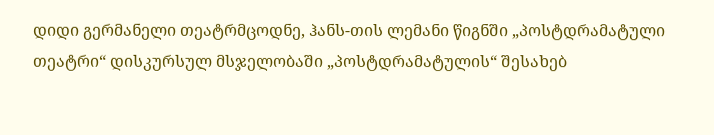დიდი გერმანელი თეატრმცოდნე, ჰანს-თის ლემანი წიგნში „პოსტდრამატული თეატრი“ დისკურსულ მსჯელობაში „პოსტდრამატულის“ შესახებ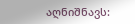აღნიშნავს: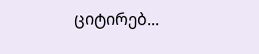ციტირებ...